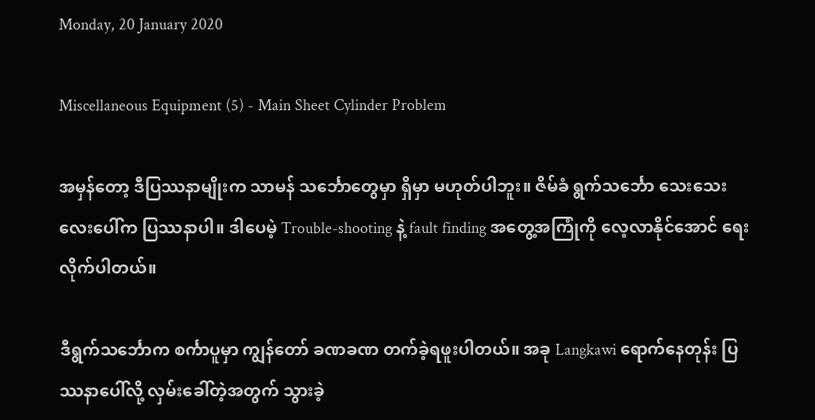Monday, 20 January 2020

Miscellaneous Equipment (5) - Main Sheet Cylinder Problem

အမှန်တော့ ဒီပြဿနာမျိုးက သာမန် သင်္ဘောတွေမှာ ရှိမှာ မဟုတ်ပါဘူး။ ဇိမ်ခံ ရွက်သင်္ဘော သေးသေးလေးပေါ်က ပြဿနာပါ။ ဒါပေမဲ့ Trouble-shooting နဲ့ fault finding အတွေ့အကြုံကို လေ့လာနိုင်အောင် ရေးလိုက်ပါတယ်။

ဒီရွက်သင်္ဘောက စင်္ကာပူမှာ ကျွန်တော် ခဏခဏ တက်ခဲ့ရဖူးပါတယ်။ အခု Langkawi ရောက်နေတုန်း ပြဿနာပေါ်လို့ လှမ်းခေါ်တဲ့အတွက် သွားခဲ့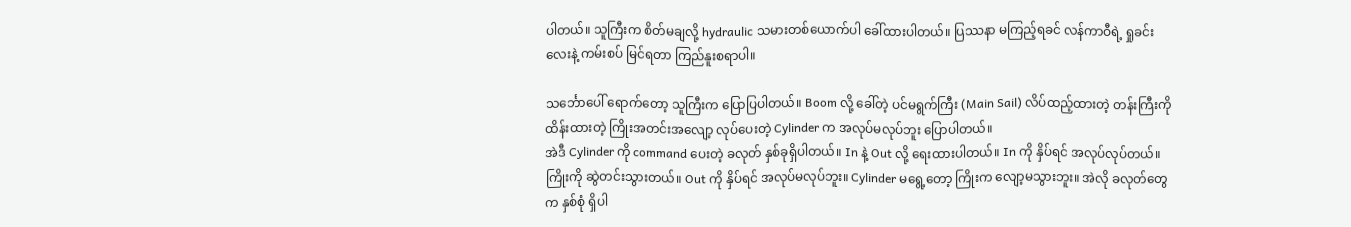ပါတယ်။ သူကြီးက စိတ်မချလို့ hydraulic သမားတစ်ယောက်ပါ ခေါ်ထားပါတယ်။ ပြဿနာ မကြည့်ရခင် လန်ကာဝီရဲ့ ရှုခင်းလေးနဲ့ ကမ်းစပ် မြင်ရတာ ကြည်နူးစရာပါ။

သင်္ဘောပေါ် ရောက်တော့ သူကြီးက ပြောပြပါတယ်။ Boom လို့ ခေါ်တဲ့ ပင်မရွက်ကြီး (Main Sail) လိပ်ထည့်ထားတဲ့ တန်းကြီးကို ထိန်းထားတဲ့ ကြိုးအတင်းအလျော့ လုပ်ပေးတဲ့ Cylinder က အလုပ်မလုပ်ဘူး ပြောပါတယ်။
အဲဒီ Cylinder ကို command ပေးတဲ့ ခလုတ် နှစ်ခုရှိပါတယ်။ In နဲ့ Out လို့ ရေးထားပါတယ်။ In ကို နှိပ်ရင် အလုပ်လုပ်တယ်။ ကြိုးကို ဆွဲတင်းသွားတယ်။ Out ကို နှိပ်ရင် အလုပ်မလုပ်ဘူး။ Cylinder မရွေ့တော့ ကြိုးက လျော့မသွားဘူး။ အဲလို ခလုတ်တွေက နှစ်စုံ ရှိပါ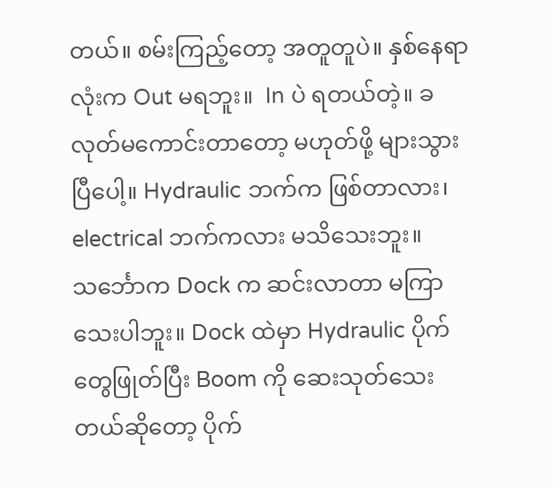တယ်။ စမ်းကြည့်တော့ အတူတူပဲ။ နှစ်နေရာလုံးက Out မရဘူး။  In ပဲ ရတယ်တဲ့။ ခလုတ်မကောင်းတာတော့ မဟုတ်ဖို့ များသွားပြီပေါ့။ Hydraulic ဘက်က ဖြစ်တာလား၊ electrical ဘက်ကလား မသိသေးဘူး။ သင်္ဘောက Dock က ဆင်းလာတာ မကြာသေးပါဘူး။ Dock ထဲမှာ Hydraulic ပိုက်တွေဖြုတ်ပြီး Boom ကို ဆေးသုတ်သေးတယ်ဆိုတော့ ပိုက်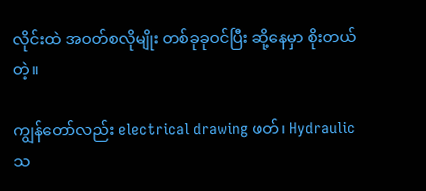လိုင်းထဲ အဝတ်စလိုမျိုး တစ်ခုခုဝင်ပြီး ဆို့နေမှာ စိုးတယ် တဲ့။

ကျွန်တော်လည်း electrical drawing ဖတ်၊ Hydraulic သ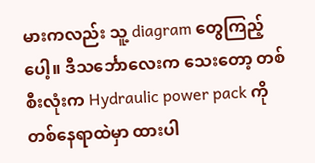မားကလည်း သူ့ diagram တွေကြည့်ပေါ့။ ဒီသင်္ဘောလေးက သေးတော့ တစ်စီးလုံးက Hydraulic power pack ကို တစ်နေရာထဲမှာ ထားပါ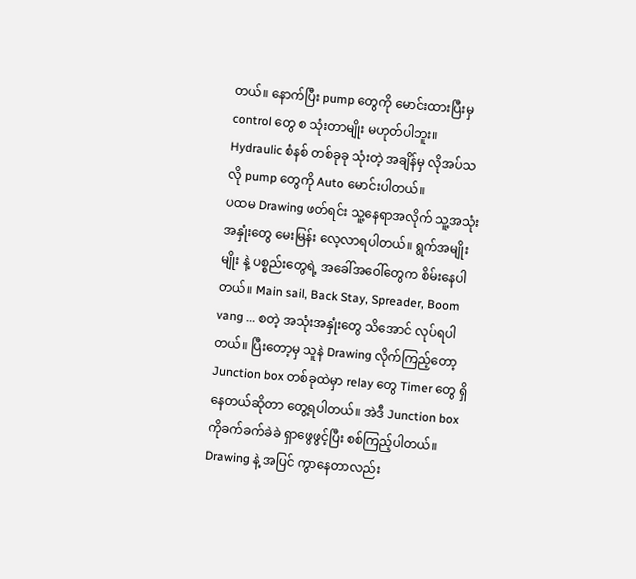တယ်။ နောက်ပြီး pump တွေကို မောင်းထားပြီးမှ control တွေ စ သုံးတာမျိုး မဟုတ်ပါဘူး။ Hydraulic စံနစ် တစ်ခုခု သုံးတဲ့ အချိန်မှ လိုအပ်သလို pump တွေကို Auto မောင်းပါတယ်။
ပထမ Drawing ဖတ်ရင်း သူ့နေရာအလိုက် သူ့အသုံးအနှုံးတွေ မေးမြန်း လေ့လာရပါတယ်။ ရွက်အမျိုးမျိုး နဲ့ ပစ္စည်းတွေရဲ့ အခေါ်အဝေါ်တွေက စိမ်းနေပါတယ်။ Main sail, Back Stay, Spreader, Boom vang ... စတဲ့ အသုံးအနှုံးတွေ သိအောင် လုပ်ရပါတယ်။ ပြီးတော့မှ သူနဲ Drawing လိုက်ကြည့်တော့ Junction box တစ်ခုထဲမှာ relay တွေ Timer တွေ ရှိနေတယ်ဆိုတာ တွေ့ရပါတယ်။ အဲဒီ Junction box ကိုခက်ခက်ခဲခဲ ရှာဖွေဖွင့်ပြီး စစ်ကြည့်ပါတယ်။ Drawing နဲ့ အပြင် ကွာနေတာလည်း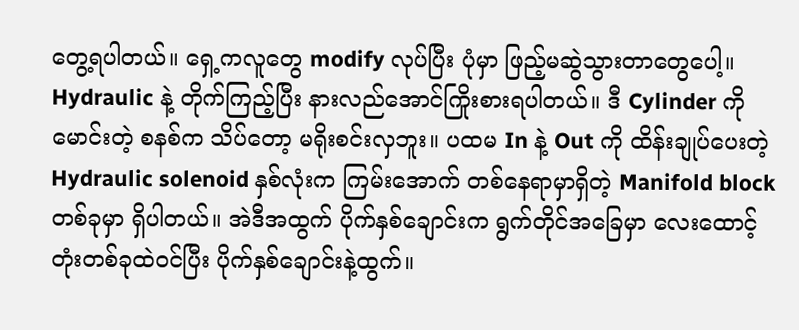တွေ့ရပါတယ်။ ရှေ့ကလူတွေ modify လုပ်ပြီး ပုံမှာ ဖြည့်မဆွဲသွားတာတွေပေါ့။ Hydraulic နဲ့ တိုက်ကြည့်ပြီး နားလည်အောင်ကြိုးစားရပါတယ်။ ဒီ Cylinder ကို မောင်းတဲ့ စနစ်က သိပ်တော့ မရိုးစင်းလှဘူး။ ပထမ In နဲ့ Out ကို ထိန်းချုပ်ပေးတဲ့ Hydraulic solenoid နှစ်လုံးက ကြမ်းအောက် တစ်နေရာမှာရှိတဲ့ Manifold block တစ်ခုမှာ ရှိပါတယ်။ အဲဒီအထွက် ပိုက်နှစ်ချောင်းက ရွက်တိုင်အခြေမှာ လေးထောင့် တုံးတစ်ခုထဲဝင်ပြီး ပိုက်နှစ်ချောင်းနဲ့ထွက်။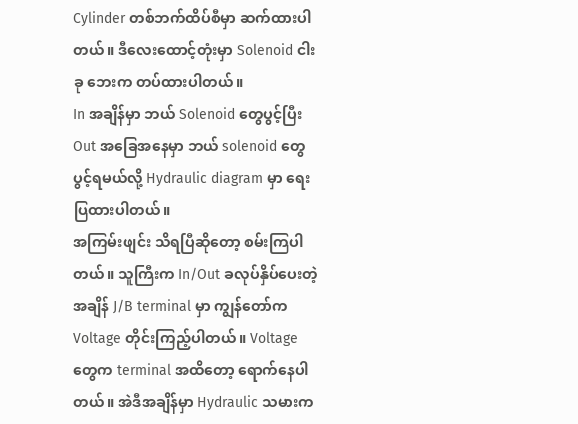Cylinder တစ်ဘက်ထိပ်စီမှာ ဆက်ထားပါတယ်။ ဒီလေးထောင့်တုံးမှာ Solenoid ငါးခု ဘေးက တပ်ထားပါတယ်။
In အချိန်မှာ ဘယ် Solenoid တွေပွင့်ပြီး Out အခြေအနေမှာ ဘယ် solenoid တွေ ပွင့်ရမယ်လို့ Hydraulic diagram မှာ ရေးပြထားပါတယ်။
အကြမ်းဖျင်း သိရပြီဆိုတော့ စမ်းကြပါတယ်။ သူကြီးက In/Out ခလုပ်နှိပ်ပေးတဲ့အချိန် J/B terminal မှာ ကျွန်တော်က Voltage တိုင်းကြည့်ပါတယ်။ Voltage တွေက terminal အထိတော့ ရောက်နေပါတယ်။ အဲဒီအချိန်မှာ Hydraulic သမားက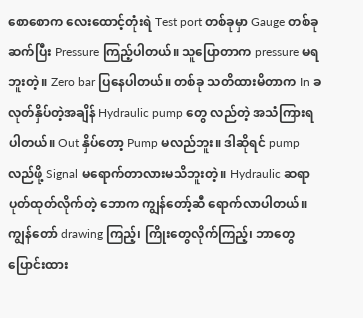စောစောက လေးထောင့်တုံးရဲ Test port တစ်ခုမှာ Gauge တစ်ခုဆက်ပြီး Pressure ကြည့်ပါတယ်။ သူပြောတာက pressure မရဘူးတဲ့။ Zero bar ပြနေပါတယ်။ တစ်ခု သတိထားမိတာက In ခလုတ်နှိပ်တဲ့အချိန် Hydraulic pump တွေ လည်တဲ့ အသံကြားရပါတယ်။ Out နှိပ်တော့ Pump မလည်ဘူး။ ဒါဆိုရင် pump လည်ဖို့ Signal မရောက်တာလားမသိဘူးတဲ့။ Hydraulic ဆရာ ပုတ်ထုတ်လိုက်တဲ့ ဘောက ကျွန်တော့်ဆီ ရောက်လာပါတယ်။
ကျွန်တော် drawing ကြည့်၊ ကြိုးတွေလိုက်ကြည့်၊ ဘာတွေ ပြောင်းထား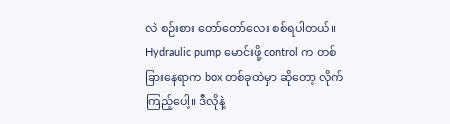လဲ စဉ်းစား တော်တော်လေး စစ်ရပါတယ်။ Hydraulic pump မောင်းဖို့ control က တစ်ခြားနေရာက box တစ်ခုထဲမှာ ဆိုတော့ လိုက်ကြည့်ပေါ့။ ဒီလိုနဲ့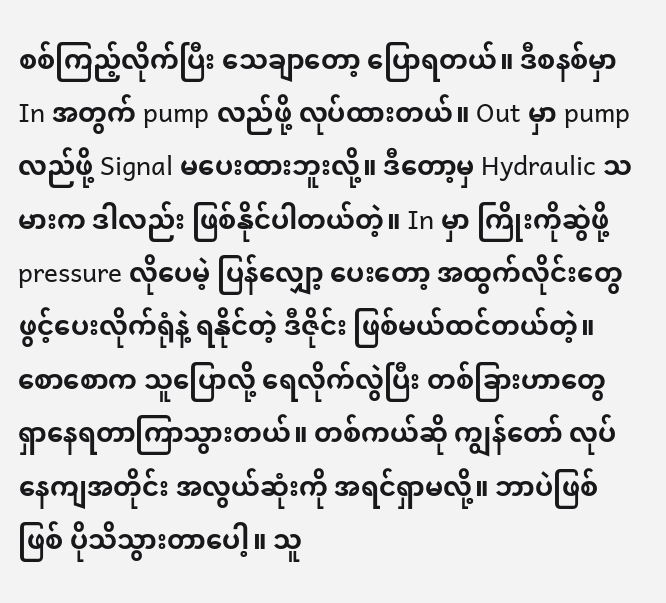စစ်ကြည့်လိုက်ပြီး သေချာတော့ ပြောရတယ်။ ဒီစနစ်မှာ In အတွက် pump လည်ဖို့ လုပ်ထားတယ်။ Out မှာ pump လည်ဖို့ Signal မပေးထားဘူးလို့။ ဒီတော့မှ Hydraulic သမားက ဒါလည်း ဖြစ်နိုင်ပါတယ်တဲ့။ In မှာ ကြိုးကိုဆွဲဖို့ pressure လိုပေမဲ့ ပြန်လျှော့ ပေးတော့ အထွက်လိုင်းတွေ ဖွင့်ပေးလိုက်ရုံနဲ့ ရနိုင်တဲ့ ဒီဇိုင်း ဖြစ်မယ်ထင်တယ်တဲ့။
စောစောက သူပြောလို့ ရေလိုက်လွဲပြီး တစ်ခြားဟာတွေ ရှာနေရတာကြာသွားတယ်။ တစ်ကယ်ဆို ကျွန်တော် လုပ်နေကျအတိုင်း အလွယ်ဆုံးကို အရင်ရှာမလို့။ ဘာပဲဖြစ်ဖြစ် ပိုသိသွားတာပေါ့။ သူ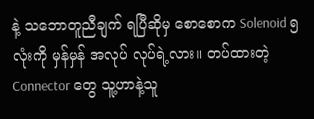နဲ့ သဘောတူညီချက် ရပြီဆိုမှ စောစောက Solenoid ၅ လုံးကို မှန်မှန် အလုပ် လုပ်ရဲ့လား။ တပ်ထားတဲ့ Connector တွေ သူ့ဟာနဲ့သူ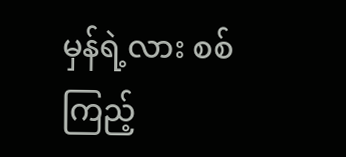မှန်ရဲ့လား စစ်ကြည့်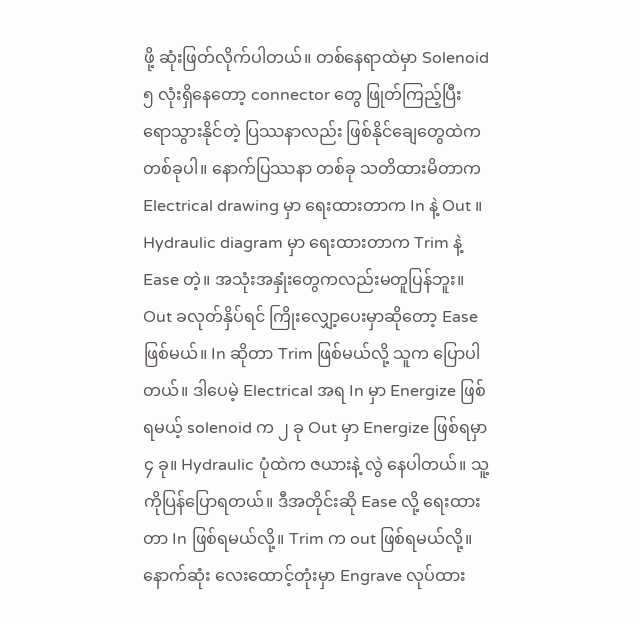ဖို့ ဆုံးဖြတ်လိုက်ပါတယ်။ တစ်နေရာထဲမှာ Solenoid ၅ လုံးရှိနေတော့ connector တွေ ဖြုတ်ကြည့်ပြီး ရောသွားနိုင်တဲ့ ပြဿနာလည်း ဖြစ်နိုင်ချေတွေထဲက တစ်ခုပါ။ နောက်ပြဿနာ တစ်ခု သတိထားမိတာက Electrical drawing မှာ ရေးထားတာက In နဲ့ Out ။ Hydraulic diagram မှာ ရေးထားတာက Trim နဲ့ Ease တဲ့။ အသုံးအနှုံးတွေကလည်းမတူပြန်ဘူး။ Out ခလုတ်နှိပ်ရင် ကြိုးလျှော့ပေးမှာဆိုတော့ Ease ဖြစ်မယ်။ In ဆိုတာ Trim ဖြစ်မယ်လို့ သူက ပြောပါတယ်။ ဒါပေမဲ့ Electrical အရ In မှာ Energize ဖြစ်ရမယ့် solenoid က ၂ ခု Out မှာ Energize ဖြစ်ရမှာ ၄ ခု။ Hydraulic ပုံထဲက ဇယားနဲ့ လွဲ နေပါတယ်။ သူ့ကိုပြန်ပြောရတယ်။ ဒီအတိုင်းဆို Ease လို့ ရေးထားတာ In ဖြစ်ရမယ်လို့။ Trim က out ဖြစ်ရမယ်လို့။
နောက်ဆုံး လေးထောင့်တုံးမှာ Engrave လုပ်ထား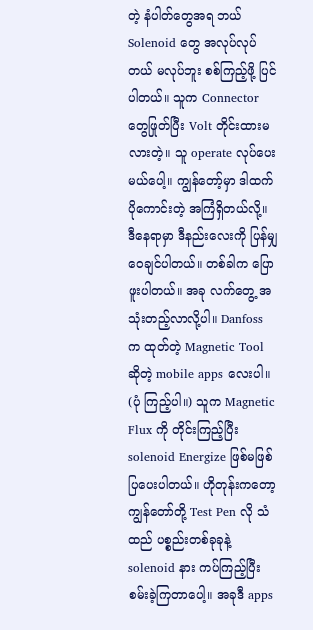တဲ့ နံပါတ်တွေအရ ဘယ် Solenoid တွေ အလုပ်လုပ်တယ် မလုပ်ဘူး စစ်ကြည့်ဖို့ ပြင်ပါတယ်။ သူက Connector တွေဖြုတ်ပြီး Volt တိုင်းထားမလားတဲ့။ သူ operate လုပ်ပေးမယ်ပေါ့။ ကျွန်တော့်မှာ ဒါထက် ပိုကောင်းတဲ့ အကြံရှိတယ်လို့။
ဒီနေရာမှာ ဒီနည်းလေးကို ပြန်မျှဝေချင်ပါတယ်။ တစ်ခါက ပြောဖူးပါတယ်။ အခု လက်တွေ့ အသုံးတည့်လာလို့ပါ။ Danfoss က ထုတ်တဲ့ Magnetic Tool ဆိုတဲ့ mobile apps လေးပါ။ (ပုံ ကြည့်ပါ။) သူက Magnetic Flux ကို တိုင်းကြည့်ပြီး solenoid Energize ဖြစ်မဖြစ် ပြပေးပါတယ်။ ဟိုတုန်းကတော့ ကျွန်တော်တို့ Test Pen လို သံထည် ပစ္စည်းတစ်ခုခုနဲ့ solenoid နား ကပ်ကြည့်ပြီး စမ်းခဲ့ကြတာပေါ့။ အခုဒီ apps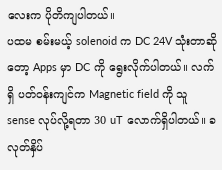လေးက ပိုတိကျပါတယ်။
ပထမ စမ်းမယ့် solenoid က DC 24V သုံးတာဆိုတော့ Apps မှာ DC ကို ရွေးလိုက်ပါတယ်။ လက်ရှိ ပတ်ဝန်းကျင်က Magnetic field ကို သူ sense လုပ်လို့ရတာ 30 uT လောက်ရှိပါတယ်။ ခလုတ်နှိပ်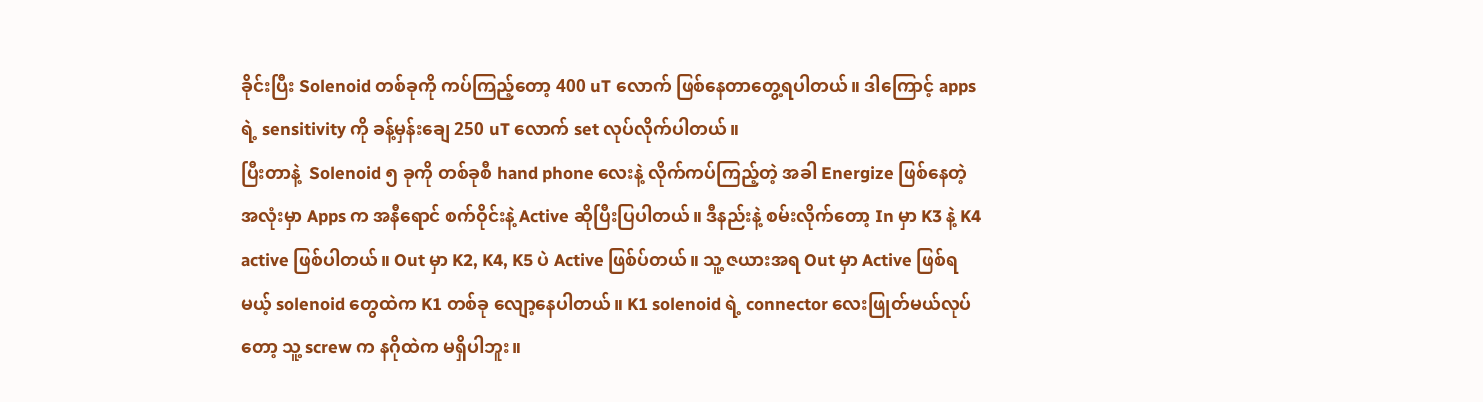ခိုင်းပြီး Solenoid တစ်ခုကို ကပ်ကြည့်တော့ 400 uT လောက် ဖြစ်နေတာတွေ့ရပါတယ်။ ဒါကြောင့် apps ရဲ့ sensitivity ကို ခန့်မှန်းချေ 250 uT လောက် set လုပ်လိုက်ပါတယ်။
ပြီးတာနဲ့  Solenoid ၅ ခုကို တစ်ခုစီ hand phone လေးနဲ့ လိုက်ကပ်ကြည့်တဲ့ အခါ Energize ဖြစ်နေတဲ့ အလုံးမှာ Apps က အနီရောင် စက်ဝိုင်းနဲ့ Active ဆိုပြီးပြပါတယ်။ ဒီနည်းနဲ့ စမ်းလိုက်တော့ In မှာ K3 နဲ့ K4 active ဖြစ်ပါတယ်။ Out မှာ K2, K4, K5 ပဲ Active ဖြစ်ပ်တယ်။ သူ့ ဇယားအရ Out မှာ Active ဖြစ်ရမယ့် solenoid တွေထဲက K1 တစ်ခု လျော့နေပါတယ်။ K1 solenoid ရဲ့ connector လေးဖြုတ်မယ်လုပ်တော့ သူ့ screw က နဂိုထဲက မရှိပါဘူး။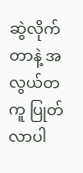ဆွဲလိုက်တာနဲ့ အလွယ်တကူ ပြုတ်လာပါ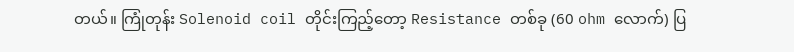တယ်။ ကြုံတုန်း Solenoid coil တိုင်းကြည့်တော့ Resistance တစ်ခု (60 ohm လောက်) ပြ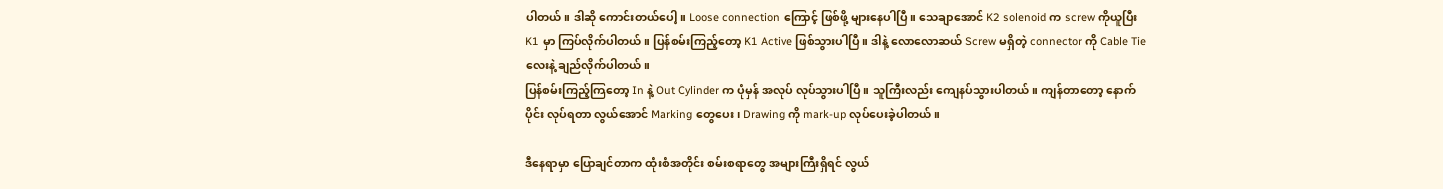ပါတယ်။ ဒါဆို ကောင်းတယ်ပေါ့။ Loose connection ကြောင့် ဖြစ်ဖို့ များနေပါပြီ။ သေချာအောင် K2 solenoid က screw ကိုယူပြီး K1 မှာ ကြပ်လိုက်ပါတယ်။ ပြန်စမ်းကြည့်တော့ K1 Active ဖြစ်သွားပါပြီ။ ဒါနဲ့ လောလောဆယ် Screw မရှိတဲ့ connector ကို Cable Tie လေးနဲ့ ချည်လိုက်ပါတယ်။
ပြန်စမ်းကြည့်ကြတော့ In နဲ့ Out Cylinder က ပုံမှန် အလုပ် လုပ်သွားပါပြီ။ သူကြီးလည်း ကျေနပ်သွားပါတယ်။ ကျန်တာတော့ နောက်ပိုင်း လုပ်ရတာ လွယ်အောင် Marking တွေပေး၊ Drawing ကို mark-up လုပ်ပေးခဲ့ပါတယ်။

ဒီနေရာမှာ ပြောချင်တာက ထုံးစံအတိုင်း စမ်းစရာတွေ အများကြီးရှိရင် လွယ်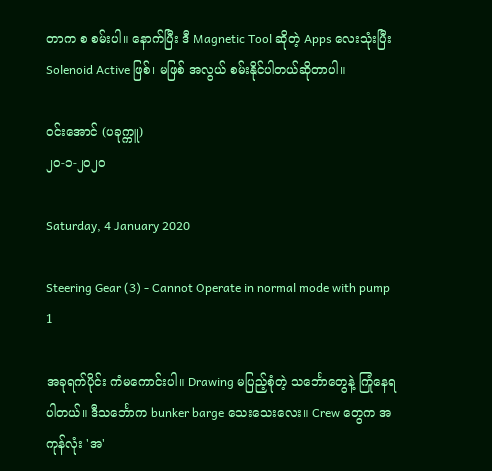တာက စ စမ်းပါ။ နောက်ပြီး ဒီ Magnetic Tool ဆိုတဲ့ Apps လေးသုံးပြီး Solenoid Active ဖြစ်၊ မဖြစ် အလွယ် စမ်းနိုင်ပါတယ်ဆိုတာပါ။

ဝင်းအောင် (ပခုက္ကူ)
၂၀-၁-၂၀၂၀

Saturday, 4 January 2020

Steering Gear (3) - Cannot Operate in normal mode with pump 1

အခုရက်ပိုင်း ကံမကောင်းပါ။ Drawing မပြည့်စုံတဲ့ သင်္ဘောတွေနဲ့ ကြုံနေရပါတယ်။ ဒီသင်္ဘောက bunker barge သေးသေးလေး။ Crew တွေက အကုန်လုံး 'အ'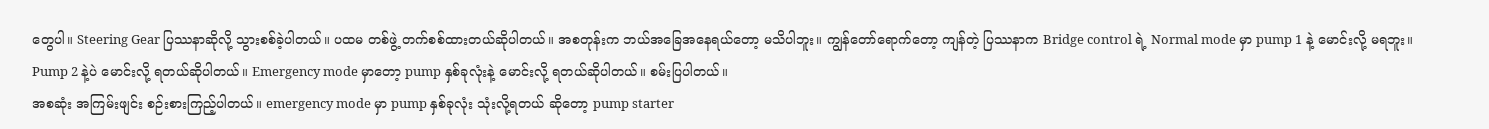တွေပါ။ Steering Gear ပြဿနာဆိုလို့ သွားစစ်ခဲ့ပါတယ်။ ပထမ တစ်ဖွဲ့ တက်စစ်ထားတယ်ဆိုပါတယ်။ အစတုန်းက ဘယ်အခြေအနေရယ်တော့ မသိပါဘူး။ ကျွန်တော်ရောက်တော့ ကျန်တဲ့ ပြဿနာက Bridge control ရဲ့ Normal mode မှာ pump 1 နဲ့ မောင်းလို့ မရဘူး။ Pump 2 နဲ့ပဲ မောင်းလို့ ရတယ်ဆိုပါတယ်။ Emergency mode မှာတော့ pump နှစ်ခုလုံးနဲ့ မောင်းလို့ ရတယ်ဆိုပါတယ်။ စမ်းပြပါတယ်။
အစဆုံး အကြမ်းဖျင်း စဉ်းစားကြည့်ပါတယ်။ emergency mode မှာ pump နှစ်ခုလုံး သုံးလို့ရတယ် ဆိုတော့ pump starter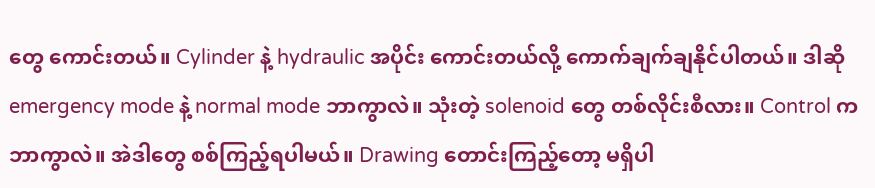တွေ ကောင်းတယ်။ Cylinder နဲ့ hydraulic အပိုင်း ကောင်းတယ်လို့ ကောက်ချက်ချနိုင်ပါတယ်။ ဒါဆို emergency mode နဲ့ normal mode ဘာကွာလဲ။ သုံးတဲ့ solenoid တွေ တစ်လိုင်းစီလား။ Control က ဘာကွာလဲ။ အဲဒါတွေ စစ်ကြည့်ရပါမယ်။ Drawing တောင်းကြည့်တော့ မရှိပါ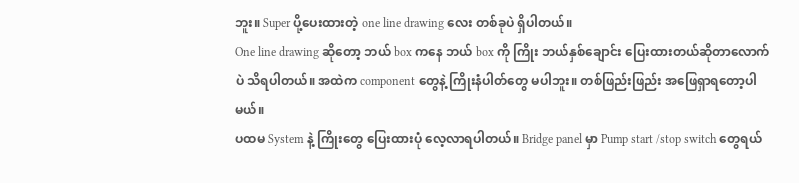ဘူး။ Super ပို့ပေးထားတဲ့ one line drawing လေး တစ်ခုပဲ ရှိပါတယ်။
One line drawing ဆိုတော့ ဘယ် box ကနေ ဘယ် box ကို ကြိုး ဘယ်နှစ်ချောင်း ပြေးထားတယ်ဆိုတာလောက်ပဲ သိရပါတယ်။ အထဲက component တွေနဲ့ ကြိုးနံပါတ်တွေ မပါဘူး။ တစ်ဖြည်းဖြည်း အဖြေရှာရတော့ပါမယ်။
ပထမ System နဲ့ ကြိုးတွေ ပြေးထားပုံ လေ့လာရပါတယ်။ Bridge panel မှာ Pump start /stop switch တွေရယ်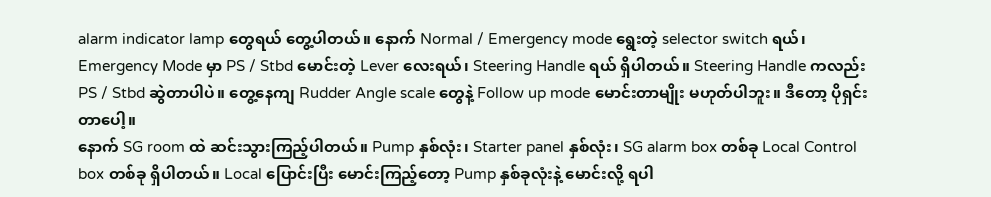alarm indicator lamp တွေရယ် တွေ့ပါတယ်။ နောက် Normal / Emergency mode ရွေးတဲ့ selector switch ရယ်၊ Emergency Mode မှာ PS / Stbd မောင်းတဲ့ Lever လေးရယ်၊ Steering Handle ရယ် ရှိပါတယ်။ Steering Handle ကလည်း PS / Stbd ဆွဲတာပါပဲ။ တွေ့နေကျ Rudder Angle scale တွေနဲ့ Follow up mode မောင်းတာမျိုး မဟုတ်ပါဘူး။ ဒီတော့ ပိုရှင်းတာပေါ့။
နောက် SG room ထဲ ဆင်းသွားကြည့်ပါတယ်။ Pump နှစ်လုံး၊ Starter panel နှစ်လုံး၊ SG alarm box တစ်ခု Local Control box တစ်ခု ရှိပါတယ်။ Local ပြောင်းပြီး မောင်းကြည့်တော့ Pump နှစ်ခုလုံးနဲ့ မောင်းလို့ ရပါ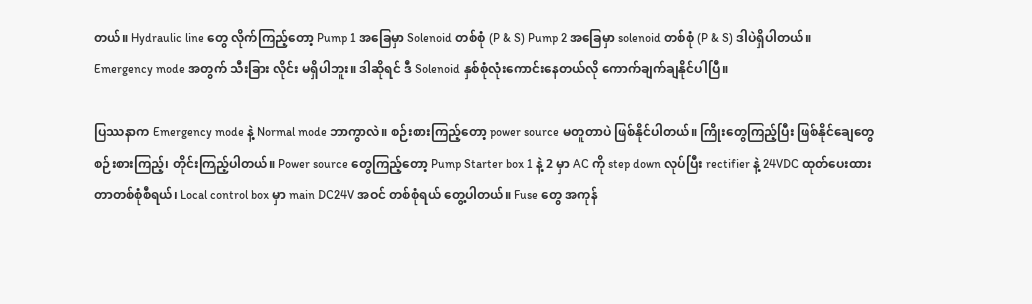တယ်။ Hydraulic line တွေ လိုက်ကြည့်တော့ Pump 1 အခြေမှာ Solenoid တစ်စုံ (P & S) Pump 2 အခြေမှာ solenoid တစ်စုံ (P & S) ဒါပဲရှိပါတယ်။ Emergency mode အတွက် သီးခြား လိုင်း မရှိပါဘူး။ ဒါဆိုရင် ဒီ Solenoid နှစ်စုံလုံးကောင်းနေတယ်လို ကောက်ချက်ချနိုင်ပါပြီ။

ပြဿနာက Emergency mode နဲ့ Normal mode ဘာကွာလဲ။ စဉ်းစားကြည့်တော့ power source မတူတာပဲ ဖြစ်နိုင်ပါတယ်။ ကြိုးတွေကြည့်ပြီး ဖြစ်နိုင်ချေတွေ စဉ်းစားကြည့်၊ တိုင်းကြည့်ပါတယ်။ Power source တွေကြည့်တော့ Pump Starter box 1 နဲ့ 2 မှာ AC ကို step down လုပ်ပြီး rectifier နဲ့ 24VDC ထုတ်ပေးထားတာတစ်စုံစီရယ်၊ Local control box မှာ main DC24V အဝင် တစ်စုံရယ် တွေ့ပါတယ်။ Fuse တွေ အကုန်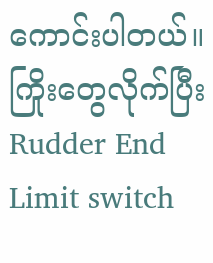ကောင်းပါတယ်။ ကြိုးတွေလိုက်ပြီး Rudder End Limit switch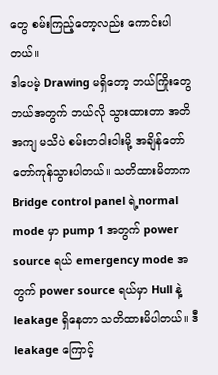တွေ စမ်းကြည့်တော့လည်း ကောင်းပါတယ်။
ဒါပေမဲ့ Drawing မရှိတော့ ဘယ်ကြိုးတွေ ဘယ်အတွက် ဘယ်လို သွားထားတာ အတိအကျ မသိပဲ စမ်းတဝါးဝါးမို့ အချိန်တော်တော်ကုန်သွားပါတယ်။ သတိထားမိတာက Bridge control panel ရဲ့normal mode မှာ pump 1 အတွက် power source ရယ် emergency mode အတွက် power source ရယ်မှာ Hull နဲ့ leakage ရှိနေတာ သတိထားမိပါတယ်။ ဒီ leakage ကြောင့်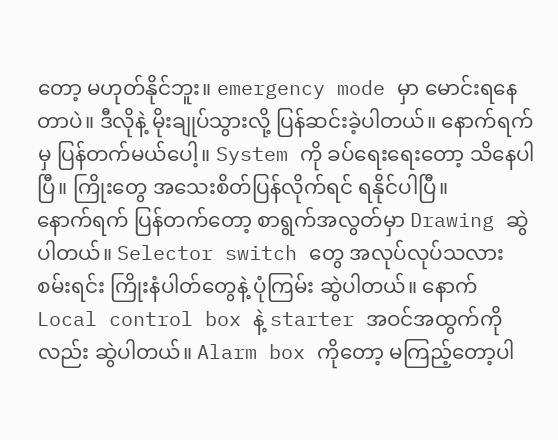တော့ မဟုတ်နိုင်ဘူး။ emergency mode မှာ မောင်းရနေတာပဲ။ ဒီလိုနဲ့ မိုးချုပ်သွားလို့ ပြန်ဆင်းခဲ့ပါတယ်။ နောက်ရက်မှ ပြန်တက်မယ်ပေါ့။ System ကို ခပ်ရေးရေးတော့ သိနေပါပြီ။ ကြိုးတွေ အသေးစိတ်ပြန်လိုက်ရင် ရနိုင်ပါပြီ။
နောက်ရက် ပြန်တက်တော့ စာရွက်အလွတ်မှာ Drawing ဆွဲပါတယ်။ Selector switch တွေ အလုပ်လုပ်သလား စမ်းရင်း ကြိုးနံပါတ်တွေနဲ့ ပုံကြမ်း ဆွဲပါတယ်။ နောက် Local control box နဲ့ starter အဝင်အထွက်ကိုလည်း ဆွဲပါတယ်။ Alarm box ကိုတော့ မကြည့်တော့ပါ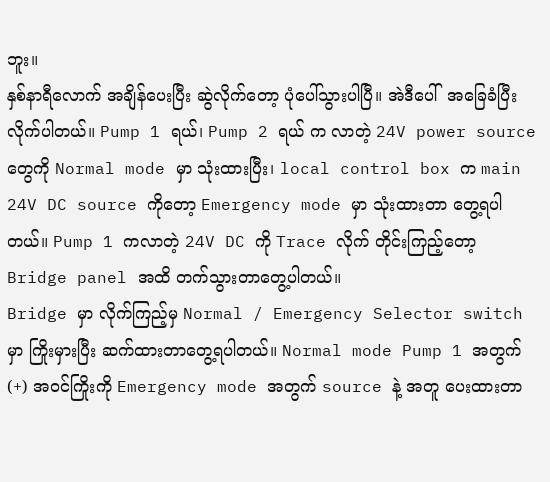ဘူး။
နှစ်နာရီလောက် အချိန်ပေးပြီး ဆွဲလိုက်တော့ ပုံပေါ်သွားပါပြီ။ အဲဒီပေါ်  အခြေခံပြီး လိုက်ပါတယ်။ Pump 1 ရယ်၊ Pump 2 ရယ် က လာတဲ့ 24V power source တွေကို Normal mode မှာ သုံးထားပြီး၊ local control box က main 24V DC source ကိုတော့ Emergency mode မှာ သုံးထားတာ တွေ့ရပါတယ်။ Pump 1 ကလာတဲ့ 24V DC ကို Trace လိုက် တိုင်းကြည့်တော့ Bridge panel အထိ တက်သွားတာတွေ့ပါတယ်။
Bridge မှာ လိုက်ကြည့်မှ Normal / Emergency Selector switch မှာ ကြိုးမှားပြီး ဆက်ထားတာတွေ့ရပါတယ်။ Normal mode Pump 1 အတွက်  (+) အဝင်ကြိုးကို Emergency mode အတွက် source နဲ့ အတူ ပေးထားတာ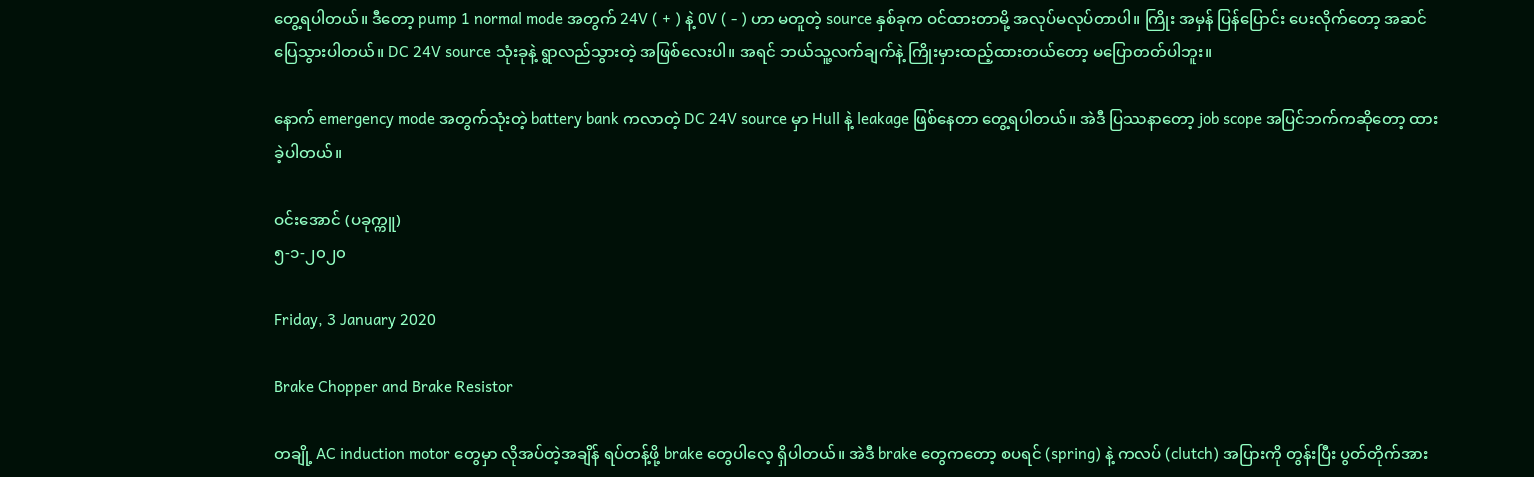တွေ့ရပါတယ်။ ဒီတော့ pump 1 normal mode အတွက် 24V ( + ) နဲ့ 0V ( - ) ဟာ မတူတဲ့ source နှစ်ခုက ဝင်ထားတာမို့ အလုပ်မလုပ်တာပါ။ ကြိုး အမှန် ပြန်ပြောင်း ပေးလိုက်တော့ အဆင်ပြေသွားပါတယ်။ DC 24V source သုံးခုနဲ့ ရွာလည်သွားတဲ့ အဖြစ်လေးပါ။ အရင် ဘယ်သူ့လက်ချက်နဲ့ ကြိုးမှားထည့်ထားတယ်တော့ မပြောတတ်ပါဘူး။

နောက် emergency mode အတွက်သုံးတဲ့ battery bank ကလာတဲ့ DC 24V source မှာ Hull နဲ့ leakage ဖြစ်နေတာ တွေ့ရပါတယ်။ အဲဒီ ပြဿနာတော့ job scope အပြင်ဘက်ကဆိုတော့ ထားခဲ့ပါတယ်။

ဝင်းအောင် (ပခုက္ကူ)
၅-၁-၂၀၂၀

Friday, 3 January 2020

Brake Chopper and Brake Resistor

တချို့ AC induction motor တွေမှာ လိုအပ်တဲ့အချိန် ရပ်တန့်ဖို့ brake တွေပါလေ့ ရှိပါတယ်။ အဲဒီ brake တွေကတော့ စပရင် (spring) နဲ့ ကလပ် (clutch) အပြားကို တွန်းပြီး ပွတ်တိုက်အား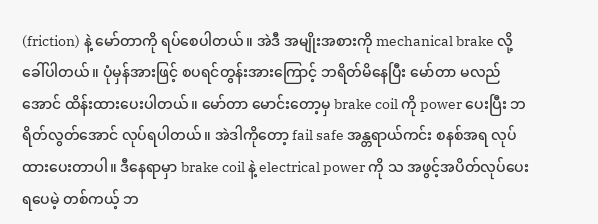(friction) နဲ့ မော်တာကို ရပ်စေပါတယ်။ အဲဒီ အမျိုးအစားကို mechanical brake လို့ ခေါ်ပါတယ်။ ပုံမှန်အားဖြင့် စပရင်တွန်းအားကြောင့် ဘရိတ်မိနေပြီး မော်တာ မလည်အောင် ထိန်းထားပေးပါတယ်။ မော်တာ မောင်းတော့မှ brake coil ကို power ပေးပြီး ဘရိတ်လွတ်အောင် လုပ်ရပါတယ်။ အဲဒါကိုတော့ fail safe အန္တရာယ်ကင်း စနစ်အရ လုပ်ထားပေးတာပါ။ ဒီနေရာမှာ brake coil နဲ့ electrical power ကို သ အဖွင့်အပိတ်လုပ်ပေးရပေမဲ့ တစ်ကယ့် ဘ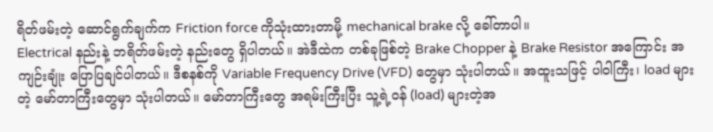ရိတ်ဖမ်းတဲ့ ဆောင်ရွက်ချက်က Friction force ကိုသုံးထားတာမို့ mechanical brake လို့ ခေါ်တာပါ။
Electrical နည်းနဲ့ ဘရိတ်ဖမ်းတဲ့ နည်းတွေ ရှိပါတယ်။ အဲဒီထဲက တစ်ခုဖြစ်တဲ့ Brake Chopper နဲ့ Brake Resistor အကြောင်း အကျဉ်းချုံး ပြောပြချင်ပါတယ်။ ဒီစနစ်ကို Variable Frequency Drive (VFD) တွေမှာ သုံးပါတယ်။ အထူးသဖြင့် ပါဝါကြီး၊ load များတဲ့ မော်တာကြီးတွေမှာ သုံးပါတယ်။ မော်တာကြီးတွေ အရမ်းကြီးပြီး သူ့ရဲ့ဝန် (load) များတဲ့အ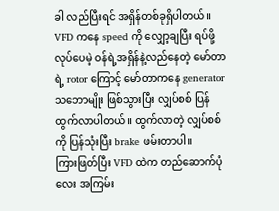ခါ လည်ပြီးရင် အရှိန်တစ်ခုရှိပါတယ်။ VFD ကနေ speed ကို လျှော့ချပြီး ရပ်ဖို့လုပ်ပေမဲ့ ဝန်ရဲ့အရှိန်နဲ့လည်နေတဲ့ မော်တာရဲ့ rotor ကြောင့် မော်တာကနေ generator သဘောမျိုး ဖြစ်သွားပြီး လျှပ်စစ် ပြန်ထွက်လာပါတယ်။ ထွက်လာတဲ့ လျှပ်စစ်ကို ပြန်သုံးပြီး brake ဖမ်းတာပါ။
ကြားဖြတ်ပြီး VFD ထဲက တည်ဆောက်ပုံလေး အကြမ်း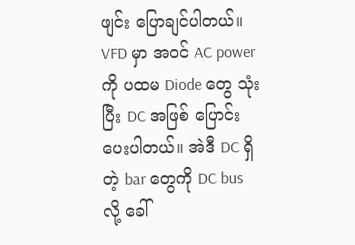ဖျင်း ပြောချင်ပါတယ်။ VFD မှာ အဝင် AC power ကို ပထမ Diode တွေ သုံးပြီး DC အဖြစ် ပြောင်းပေးပါတယ်။ အဲဒီ DC ရှိတဲ့ bar တွေကို DC bus လို့ ခေါ်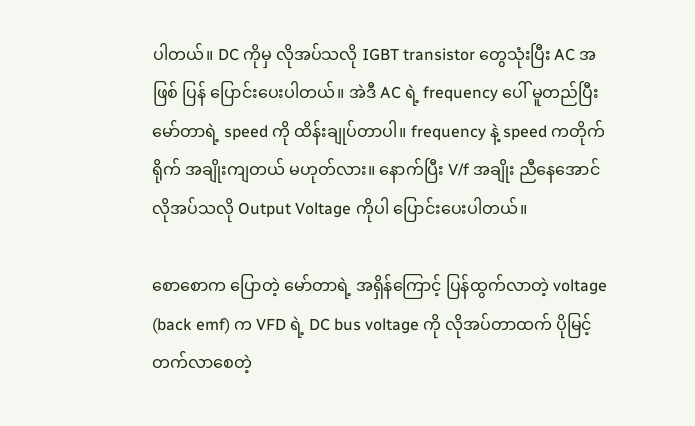ပါတယ်။ DC ကိုမှ လိုအပ်သလို IGBT transistor တွေသုံးပြီး AC အဖြစ် ပြန် ပြောင်းပေးပါတယ်။ အဲဒီ AC ရဲ့ frequency ပေါ် မူတည်ပြီး မော်တာရဲ့ speed ကို ထိန်းချုပ်တာပါ။ frequency နဲ့ speed ကတိုက်ရိုက် အချိုးကျတယ် မဟုတ်လား။ နောက်ပြီး V/f အချိုး ညီနေအောင် လိုအပ်သလို Output Voltage ကိုပါ ပြောင်းပေးပါတယ်။

စောစောက ပြောတဲ့ မော်တာရဲ့ အရှိန်ကြောင့် ပြန်ထွက်လာတဲ့ voltage (back emf) က VFD ရဲ့ DC bus voltage ကို လိုအပ်တာထက် ပိုမြင့်တက်လာစေတဲ့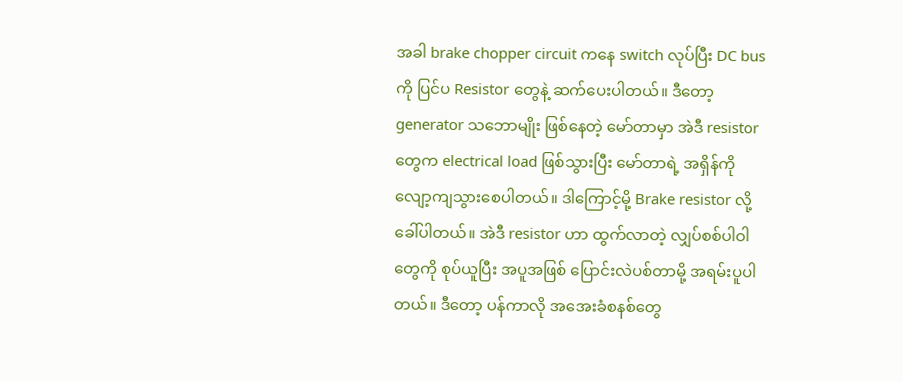အခါ brake chopper circuit ကနေ switch လုပ်ပြီး DC bus ကို ပြင်ပ Resistor တွေနဲ့ ဆက်ပေးပါတယ်။ ဒီတော့ generator သဘောမျိုး ဖြစ်နေတဲ့ မော်တာမှာ အဲဒီ resistor တွေက electrical load ဖြစ်သွားပြီး မော်တာရဲ့ အရှိန်ကို လျော့ကျသွားစေပါတယ်။ ဒါကြောင့်မို့ Brake resistor လို့ ခေါ်ပါတယ်။ အဲဒီ resistor ဟာ ထွက်လာတဲ့ လျှပ်စစ်ပါဝါတွေကို စုပ်ယူပြီး အပူအဖြစ် ပြောင်းလဲပစ်တာမို့ အရမ်းပူပါတယ်။ ဒီတော့ ပန်ကာလို အအေးခံစနစ်တွေ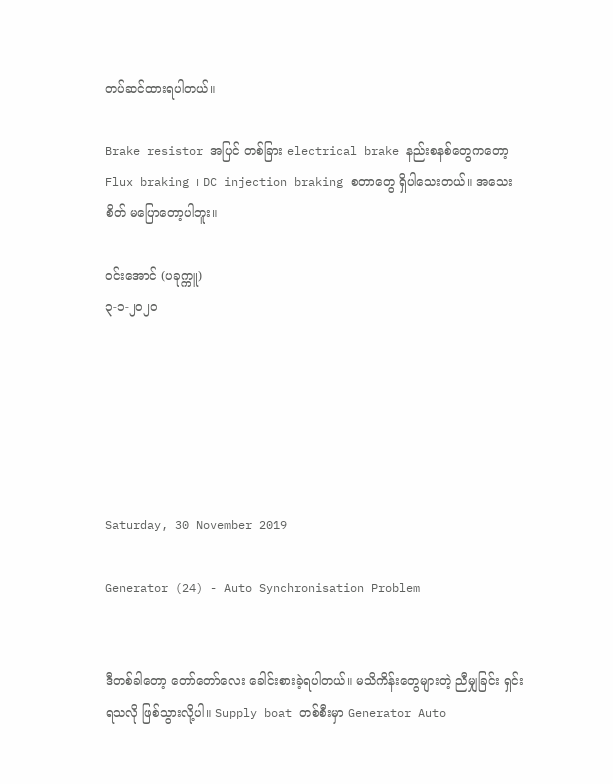တပ်ဆင်ထားရပါတယ်။

Brake resistor အပြင် တစ်ခြား electrical brake နည်းစနစ်တွေကတော့ Flux braking ၊ DC injection braking စတာတွေ ရှိပါသေးတယ်။ အသေးစိတ် မပြောတော့ပါဘူး။

ဝင်းအောင် (ပခုက္ကူ)
၃-၁-၂၀၂၀






Saturday, 30 November 2019

Generator (24) - Auto Synchronisation Problem


ဒီတစ်ခါတော့ တော်တော်လေး ခေါင်းစားခဲ့ရပါတယ်။ မသိကိန်းတွေများတဲ့ ညီမျှခြင်း ရှင်းရသလို ဖြစ်သွားလို့ပါ။ Supply boat တစ်စီးမှာ Generator Auto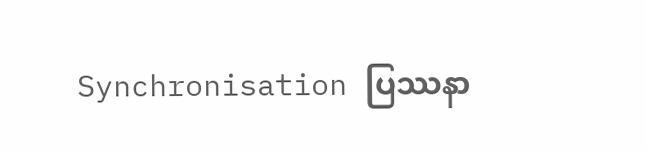Synchronisation ပြဿနာ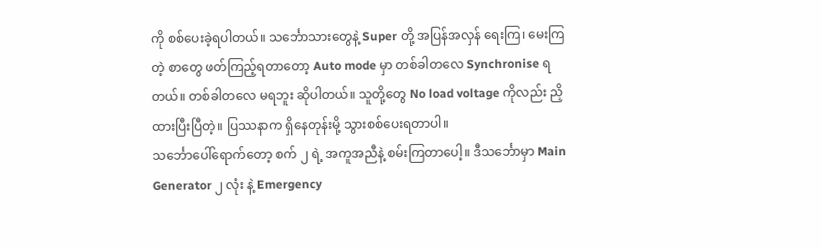ကို စစ်ပေးခဲ့ရပါတယ်။ သင်္ဘောသားတွေနဲ့ Super တို့ အပြန်အလှန် ရေးကြ၊ မေးကြတဲ့ စာတွေ ဖတ်ကြည့်ရတာတော့ Auto mode မှာ တစ်ခါတလေ Synchronise ရတယ်။ တစ်ခါတလေ မရဘူး ဆိုပါတယ်။ သူတို့တွေ No load voltage ကိုလည်း ညှိထားပြီးပြီတဲ့။ ပြဿနာက ရှိနေတုန်းမို့ သွားစစ်ပေးရတာပါ။
သင်္ဘောပေါ်ရောက်တော့ စက် ၂ ရဲ့ အကူအညီနဲ့ စမ်းကြတာပေါ့။ ဒီသင်္ဘောမှာ Main Generator ၂ လုံး နဲ့ Emergency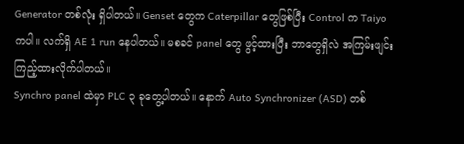Generator တစ်လုံး ရှိပါတယ်။ Genset တွေက Caterpillar တွေဖြစ်ပြီး Control က Taiyo ကပါ။ လက်ရှိ AE 1 run နေပါတယ်။ မစခင် panel တွေ ဖွင့်ထားပြီး ဘာတွေရှိလဲ အကြမ်းဖျင်း ကြည့်ထားလိုက်ပါတယ်။
Synchro panel ထဲမှာ PLC ၃ ခုတွေ့ပါတယ်။ နောက် Auto Synchronizer (ASD) တစ်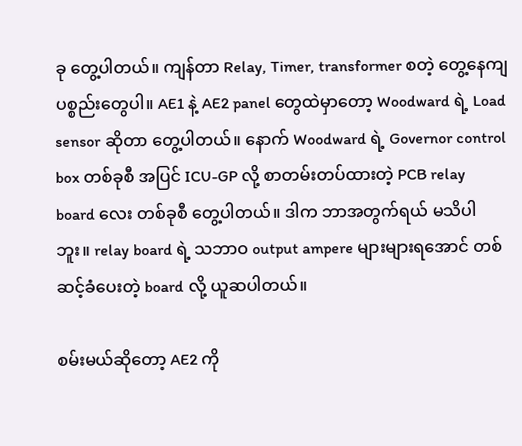ခု တွေ့ပါတယ်။ ကျန်တာ Relay, Timer, transformer စတဲ့ တွေ့နေကျ ပစ္စည်းတွေပါ။ AE1 နဲ့ AE2 panel တွေထဲမှာတော့ Woodward ရဲ့ Load sensor ဆိုတာ တွေ့ပါတယ်။ နောက် Woodward ရဲ့ Governor control box တစ်ခုစီ အပြင် ICU-GP လို့ စာတမ်းတပ်ထားတဲ့ PCB relay board လေး တစ်ခုစီ တွေ့ပါတယ်။ ဒါက ဘာအတွက်ရယ် မသိပါဘူး။ relay board ရဲ့ သဘာဝ output ampere များများရအောင် တစ်ဆင့်ခံပေးတဲ့ board လို့ ယူဆပါတယ်။

စမ်းမယ်ဆိုတော့ AE2 ကို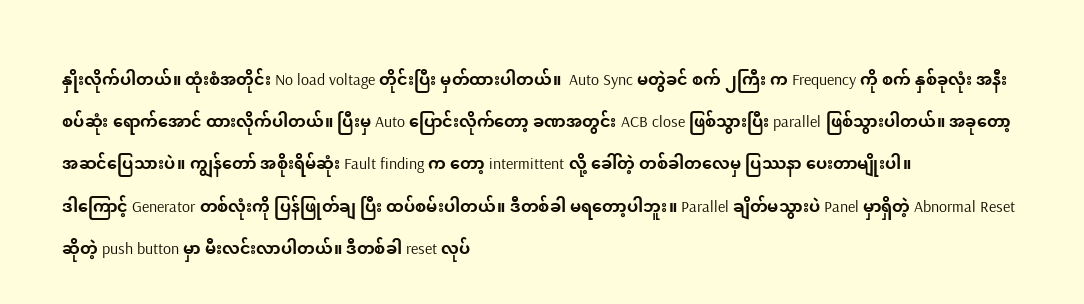နှိုးလိုက်ပါတယ်။ ထုံးစံအတိုင်း No load voltage တိုင်းပြီး မှတ်ထားပါတယ်။  Auto Sync မတွဲခင် စက် ၂ကြီး က Frequency ကို စက် နှစ်ခုလုံး အနီးစပ်ဆုံး ရောက်အောင် ထားလိုက်ပါတယ်။ ပြီးမှ Auto ပြောင်းလိုက်တော့ ခဏအတွင်း ACB close ဖြစ်သွားပြီး parallel ဖြစ်သွားပါတယ်။ အခုတော့ အဆင်ပြေသားပဲ။ ကျွန်တော် အစိုးရိမ်ဆုံး Fault finding က တော့ intermittent လို့ ခေါ်တဲ့ တစ်ခါတလေမှ ပြဿနာ ပေးတာမျိုးပါ။
ဒါကြောင့် Generator တစ်လုံးကို ပြန်ဖြုတ်ချ ပြီး ထပ်စမ်းပါတယ်။ ဒီတစ်ခါ မရတော့ပါဘူး။ Parallel ချိတ်မသွားပဲ Panel မှာရှိတဲ့ Abnormal Reset ဆိုတဲ့ push button မှာ မီးလင်းလာပါတယ်။ ဒီတစ်ခါ reset လုပ်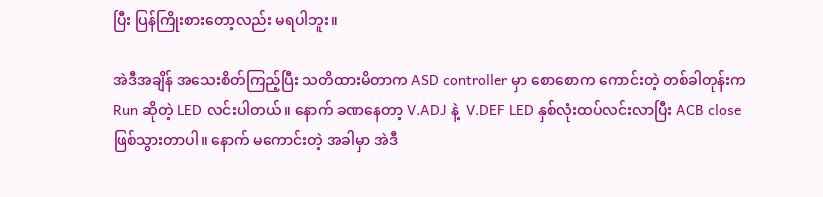ပြီး ပြန်ကြိုးစားတော့လည်း မရပါဘူး။

အဲဒီအချိန် အသေးစိတ်ကြည့်ပြီး သတိထားမိတာက ASD controller မှာ စောစောက ကောင်းတဲ့ တစ်ခါတုန်းက Run ဆိုတဲ့ LED လင်းပါတယ်။ နောက် ခဏနေတာ့ V.ADJ နဲ့  V.DEF LED နှစ်လုံးထပ်လင်းလာပြီး ACB close ဖြစ်သွားတာပါ။ နောက် မကောင်းတဲ့ အခါမှာ အဲဒီ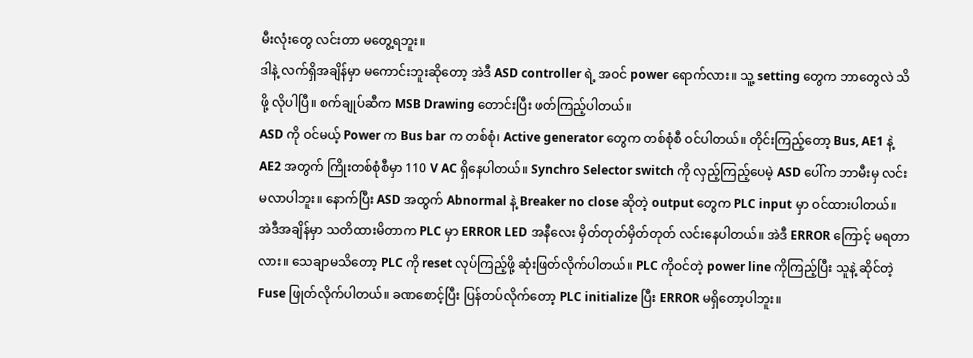မီးလုံးတွေ လင်းတာ မတွေ့ရဘူး။
ဒါနဲ့ လက်ရှိအချိန်မှာ မကောင်းဘူးဆိုတော့ အဲဒီ ASD controller ရဲ့ အဝင် power ရောက်လား။ သူ့ setting တွေက ဘာတွေလဲ သိဖို့ လိုပါပြီ။ စက်ချုပ်ဆီက MSB Drawing တောင်းပြီး ဖတ်ကြည့်ပါတယ်။
ASD ကို ဝင်မယ့် Power က Bus bar က တစ်စုံ၊ Active generator တွေက တစ်စုံစီ ဝင်ပါတယ်။ တိုင်းကြည့်တော့ Bus, AE1 နဲ့ AE2 အတွက် ကြိုးတစ်စုံစီမှာ 110 V AC ရှိနေပါတယ်။ Synchro Selector switch ကို လှည့်ကြည့်ပေမဲ့ ASD ပေါ်က ဘာမီးမှ လင်းမလာပါဘူး။ နောက်ပြီး ASD အထွက် Abnormal နဲ့ Breaker no close ဆိုတဲ့ output တွေက PLC input မှာ ဝင်ထားပါတယ်။ အဲဒီအချိန်မှာ သတိထားမိတာက PLC မှာ ERROR LED အနီလေး မှိတ်တုတ်မှိတ်တုတ် လင်းနေပါတယ်။ အဲဒီ ERROR ကြောင့် မရတာလား။ သေချာမသိတော့ PLC ကို reset လုပ်ကြည့်ဖို့ ဆုံးဖြတ်လိုက်ပါတယ်။ PLC ကိုဝင်တဲ့ power line ကိုကြည့်ပြီး သူနဲ့ ဆိုင်တဲ့ Fuse ဖြုတ်လိုက်ပါတယ်။ ခဏစောင့်ပြီး ပြန်တပ်လိုက်တော့ PLC initialize ပြီး ERROR မရှိတော့ပါဘူး။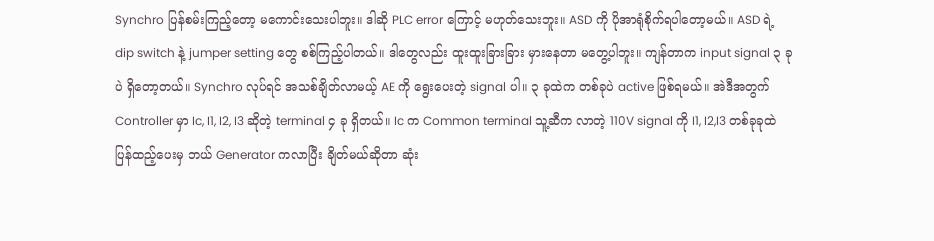Synchro ပြန်စမ်းကြည့်တော့ မကောင်းသေးပါဘူး။ ဒါဆို PLC error ကြောင့် မဟုတ်သေးဘူး။ ASD ကို ပိုအာရုံစိုက်ရပါတော့မယ်။ ASD ရဲ့ dip switch နဲ့ jumper setting တွေ စစ်ကြည့်ပါတယ်။ ဒါတွေလည်း ထူးထူးခြားခြား မှားနေတာ မတွေ့ပါဘူး။ ကျန်တာက input signal ၃ ခုပဲ ရှိတော့တယ်။ Synchro လုပ်ရင် အသစ်ချိတ်လာမယ့် AE ကို ရွေးပေးတဲ့ signal ပါ။ ၃ ခုထဲက တစ်ခုပဲ active ဖြစ်ရမယ်။ အဲဒီအတွက် Controller မှာ Ic, I1, I2, I3 ဆိုတဲ့ terminal ၄ ခု ရှိတယ်။ Ic က Common terminal သူ့ဆီက လာတဲ့ 110V signal ကို I1, I2,I3 တစ်ခုခုထဲ ပြန်ထည့်ပေးမှ ဘယ် Generator ကလာပြီး ချိတ်မယ်ဆိုတာ ဆုံး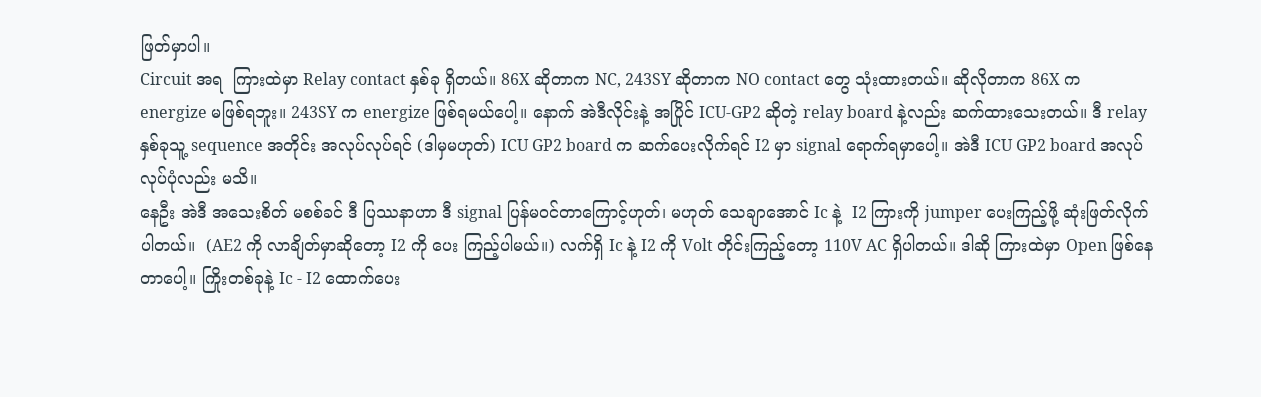ဖြတ်မှာပါ။
Circuit အရ  ကြားထဲမှာ Relay contact နှစ်ခု ရှိတယ်။ 86X ဆိုတာက NC, 243SY ဆိုတာက NO contact တွေ သုံးထားတယ်။ ဆိုလိုတာက 86X က energize မဖြစ်ရဘူး။ 243SY က energize ဖြစ်ရမယ်ပေါ့။ နောက် အဲဒီလိုင်းနဲ့ အပြိုင် ICU-GP2 ဆိုတဲ့ relay board နဲ့လည်း ဆက်ထားသေးတယ်။ ဒီ relay နှစ်ခုသူ့ sequence အတိုင်း အလုပ်လုပ်ရင် (ဒါမှမဟုတ်) ICU GP2 board က ဆက်ပေးလိုက်ရင် I2 မှာ signal ရောက်ရမှာပေါ့။ အဲဒီ ICU GP2 board အလုပ်လုပ်ပုံလည်း မသိ။
နေဦး အဲဒီ အသေးစိတ် မစစ်ခင် ဒီ ပြဿနာဟာ ဒီ signal ပြန်မဝင်တာကြောင့်ဟုတ်၊ မဟုတ် သေချာအောင် Ic နဲ့  I2 ကြားကို jumper ပေးကြည့်ဖို့ ဆုံးဖြတ်လိုက်ပါတယ်။  (AE2 ကို လာချိတ်မှာဆိုတော့ I2 ကို ပေး ကြည့်ပါမယ်။) လက်ရှိ Ic နဲ့ I2 ကို Volt တိုင်းကြည့်တော့ 110V AC ရှိပါတယ်။ ဒါဆို ကြားထဲမှာ Open ဖြစ်နေတာပေါ့။ ကြိုးတစ်ခုနဲ့ Ic - I2 ထောက်ပေး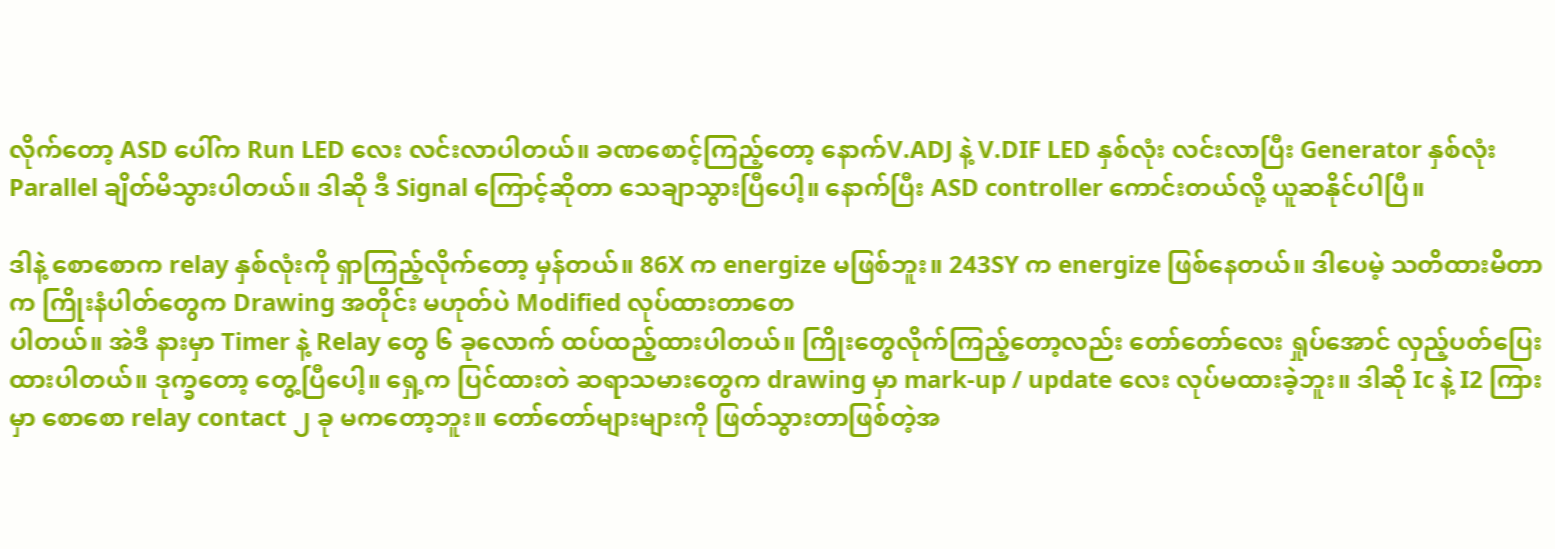လိုက်တော့ ASD ပေါ်က Run LED လေး လင်းလာပါတယ်။ ခဏစောင့်ကြည့်တော့ နောက်V.ADJ နဲ့ V.DIF LED နှစ်လုံး လင်းလာပြီး Generator နှစ်လုံး Parallel ချိတ်မိသွားပါတယ်။ ဒါဆို ဒီ Signal ကြောင့်ဆိုတာ သေချာသွားပြီပေါ့။ နောက်ပြီး ASD controller ကောင်းတယ်လို့ ယူဆနိုင်ပါပြီ။

ဒါနဲ့ စောစောက relay နှစ်လုံးကို ရှာကြည့်လိုက်တော့ မှန်တယ်။ 86X က energize မဖြစ်ဘူး။ 243SY က energize ဖြစ်နေတယ်။ ဒါပေမဲ့ သတိထားမိတာက ကြိုးနံပါတ်တွေက Drawing အတိုင်း မဟုတ်ပဲ Modified လုပ်ထားတာတေ
ပါတယ်။ အဲဒီ နားမှာ Timer နဲ့ Relay တွေ ၆ ခုလောက် ထပ်ထည့်ထားပါတယ်။ ကြိုးတွေလိုက်ကြည့်တော့လည်း တော်တော်လေး ရှုပ်အောင် လှည့်ပတ်ပြေးထားပါတယ်။ ဒုက္ခတော့ တွေ့ပြီပေါ့။ ရှေ့က ပြင်ထားတဲ ဆရာသမားတွေက drawing မှာ mark-up / update လေး လုပ်မထားခဲ့ဘူး။ ဒါဆို Ic နဲ့ I2 ကြားမှာ စောစော relay contact ၂ ခု မကတော့ဘူး။ တော်တော်များများကို ဖြတ်သွားတာဖြစ်တဲ့အ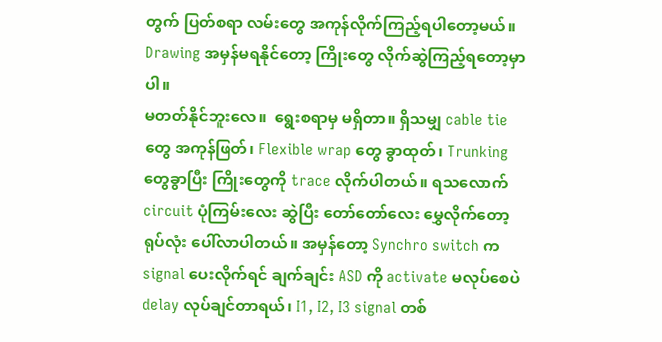တွက် ပြတ်စရာ လမ်းတွေ အကုန်လိုက်ကြည့်ရပါတော့မယ်။ Drawing အမှန်မရနိုင်တော့ ကြိုးတွေ လိုက်ဆွဲကြည့်ရတော့မှာပါ။
မတတ်နိုင်ဘူးလေ။  ရွေးစရာမှ မရှိတာ။ ရှိသမျှ cable tie တွေ အကုန်ဖြတ်၊ Flexible wrap တွေ ခွာထုတ်၊ Trunking တွေခွာပြီး ကြိုးတွေကို trace လိုက်ပါတယ်။ ရသလောက် circuit ပုံကြမ်းလေး ဆွဲပြီး တော်တော်လေး မွှေလိုက်တော့ ရုပ်လုံး ပေါ်လာပါတယ်။ အမှန်တော့ Synchro switch က signal ပေးလိုက်ရင် ချက်ချင်း ASD ကို activate မလုပ်စေပဲ delay လုပ်ချင်တာရယ်၊ I1, I2, I3 signal တစ်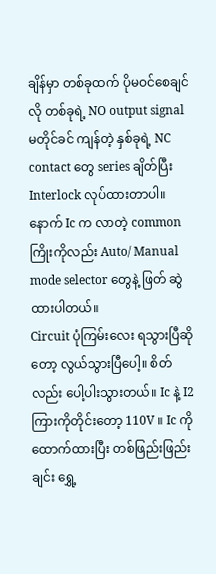ချိန်မှာ တစ်ခုထက် ပိုမဝင်စေချင်လို တစ်ခုရဲ့ NO output signal မတိုင်ခင် ကျန်တဲ့ နှစ်ခုရဲ့ NC contact တွေ series ချိတ်ပြီး Interlock လုပ်ထားတာပါ။ နောက် Ic က လာတဲ့ common ကြိုးကိုလည်း Auto/ Manual mode selector တွေနဲ့ ဖြတ် ဆွဲထားပါတယ်။
Circuit ပုံကြမ်းလေး ရသွားပြီဆိုတော့ လွယ်သွားပြီပေါ့။ စိတ်လည်း ပေါ့ပါးသွားတယ်။ Ic နဲ့ I2 ကြားကိုတိုင်းတော့ 110V ။ Ic ကို ထောက်ထားပြီး တစ်ဖြည်းဖြည်းချင်း ရွှေ့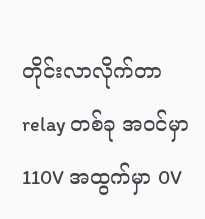တိုင်းလာလိုက်တာ relay တစ်ခု အဝင်မှာ 110V အထွက်မှာ 0V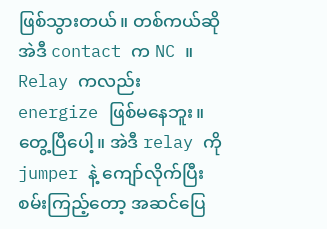ဖြစ်သွားတယ်။ တစ်ကယ်ဆို အဲဒီ contact က NC ။ Relay ကလည်း energize ဖြစ်မနေဘူး။ တွေ့ပြီပေါ့။ အဲဒီ relay ကို jumper နဲ့ ကျော်လိုက်ပြီး စမ်းကြည့်တော့ အဆင်ပြေ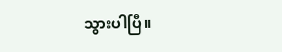သွားပါပြီ။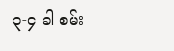၃-၄ ခါ စမ်း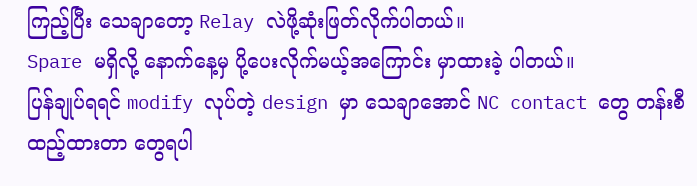ကြည့်ပြီး သေချာတော့ Relay လဲဖို့ဆုံးဖြတ်လိုက်ပါတယ်။
Spare မရှိလို့ နောက်နေ့မှ ပို့ပေးလိုက်မယ့်အကြောင်း မှာထားခဲ့ ပါတယ်။
ပြန်ချုပ်ရရင် modify လုပ်တဲ့ design မှာ သေချာအောင် NC contact တွေ တန်းစီ ထည့်ထားတာ တွေရပါ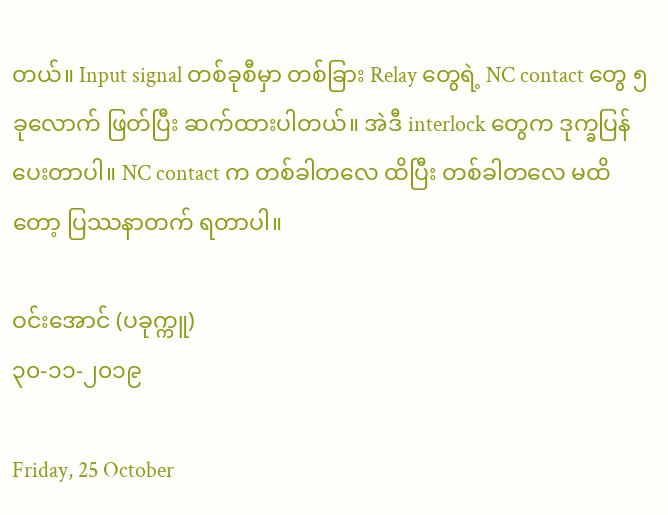တယ်။ Input signal တစ်ခုစီမှာ တစ်ခြား Relay တွေရဲ့ NC contact တွေ ၅ ခုလောက် ဖြတ်ပြီး ဆက်ထားပါတယ်။ အဲဒီ interlock တွေက ဒုက္ခပြန်ပေးတာပါ။ NC contact က တစ်ခါတလေ ထိပြီး တစ်ခါတလေ မထိတော့ ပြဿနာတက် ရတာပါ။

ဝင်းအောင် (ပခုက္ကူ)
၃၀-၁၁-၂၀၁၉

Friday, 25 October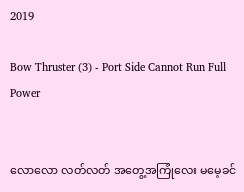2019

Bow Thruster (3) - Port Side Cannot Run Full Power


လောလော လတ်လတ် အတွေ့အကြုံလေး မမေ့ခင်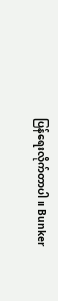ပြန်ရေးလိုက်တာပါ။ Bunker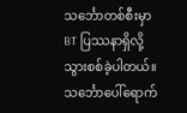သင်္ဘောတစ်စီးမှာ BT ပြဿနာရှိလို့ သွားစစ်ခဲ့ပါတယ်။ သင်္ဘောပေါ်ရောက်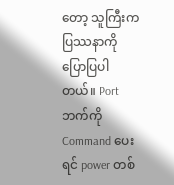တော့ သူကြီးက ပြဿနာကို ပြောပြပါတယ်။ Port ဘက်ကို Command ပေးရင် power တစ်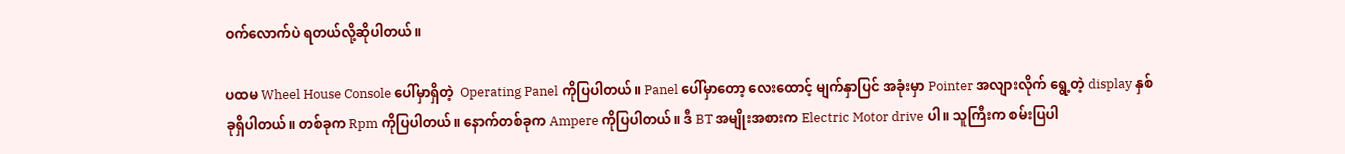ဝက်လောက်ပဲ ရတယ်လို့ဆိုပါတယ်။

ပထမ Wheel House Console ပေါ်မှာရှိတဲ့  Operating Panel ကိုပြပါတယ်။ Panel ပေါ်မှာတော့ လေးထောင့် မျက်နှာပြင် အခုံးမှာ Pointer အလျားလိုက် ရွေ့တဲ့ display နှစ်ခုရှိပါတယ်။ တစ်ခုက Rpm ကိုပြပါတယ်။ နောက်တစ်ခုက Ampere ကိုပြပါတယ်။ ဒီ BT အမျိုးအစားက Electric Motor drive ပါ။ သူကြီးက စမ်းပြပါ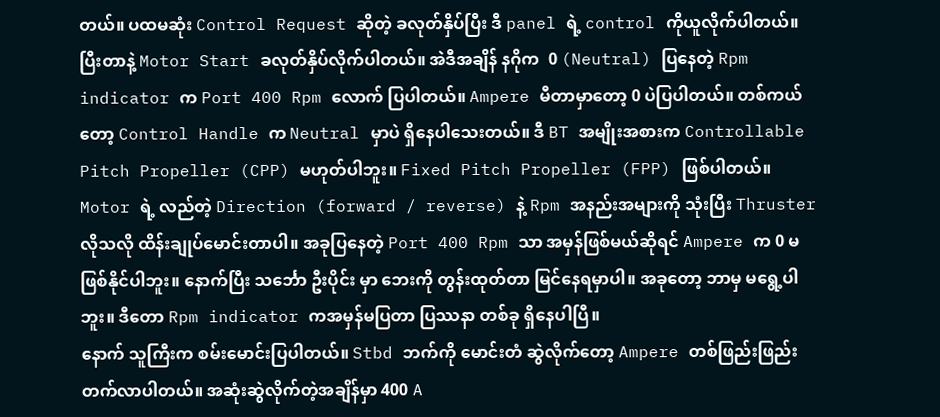တယ်။ ပထမဆုံး Control Request ဆိုတဲ့ ခလုတ်နှိပ်ပြီး ဒီ panel ရဲ့ control ကိုယူလိုက်ပါတယ်။ ပြီးတာနဲ့ Motor Start ခလုတ်နှိပ်လိုက်ပါတယ်။ အဲဒီအချိန် နဂိုက  0 (Neutral) ပြနေတဲ့ Rpm indicator က Port 400 Rpm လောက် ပြပါတယ်။ Ampere မီတာမှာတော့ 0 ပဲပြပါတယ်။ တစ်ကယ်တော့ Control Handle က Neutral မှာပဲ ရှိနေပါသေးတယ်။ ဒီ BT အမျိုးအစားက Controllable Pitch Propeller (CPP) မဟုတ်ပါဘူး။ Fixed Pitch Propeller (FPP) ဖြစ်ပါတယ်။ Motor ရဲ့ လည်တဲ့ Direction (forward / reverse) နဲ့ Rpm အနည်းအများကို သုံးပြီး Thruster လိုသလို ထိန်းချုပ်မောင်းတာပါ။ အခုပြနေတဲ့ Port 400 Rpm သာ အမှန်ဖြစ်မယ်ဆိုရင် Ampere က 0 မဖြစ်နိုင်ပါဘူး။ နောက်ပြီး သင်္ဘော ဦးပိုင်း မှာ ဘေးကို တွန်းထုတ်တာ မြင်နေရမှာပါ။ အခုတော့ ဘာမှ မရွေ့ပါဘူး။ ဒီတော Rpm indicator ကအမှန်မပြတာ ပြဿနာ တစ်ခု ရှိနေပါပြီ။
နောက် သူကြီးက စမ်းမောင်းပြပါတယ်။ Stbd ဘက်ကို မောင်းတံ ဆွဲလိုက်တော့ Ampere တစ်ဖြည်းဖြည်း တက်လာပါတယ်။ အဆုံးဆွဲလိုက်တဲ့အချိန်မှာ 400 A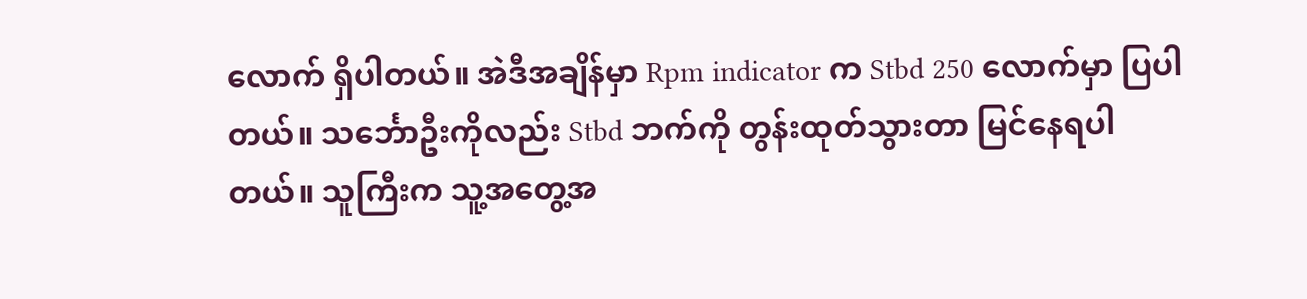လောက် ရှိပါတယ်။ အဲဒီအချိန်မှာ Rpm indicator က Stbd 250 လောက်မှာ ပြပါတယ်။ သင်္ဘောဦးကိုလည်း Stbd ဘက်ကို တွန်းထုတ်သွားတာ မြင်နေရပါတယ်။ သူကြီးက သူ့အတွေ့အ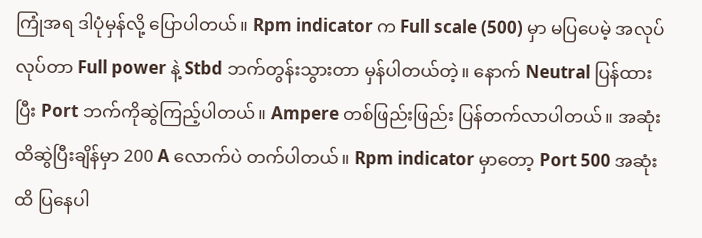ကြုံအရ ဒါပုံမှန်လို့ ပြောပါတယ်။ Rpm indicator က Full scale (500) မှာ မပြပေမဲ့ အလုပ်လုပ်တာ Full power နဲ့ Stbd ဘက်တွန်းသွားတာ မှန်ပါတယ်တဲ့။ နောက် Neutral ပြန်ထားပြီး Port ဘက်ကိုဆွဲကြည့်ပါတယ်။ Ampere တစ်ဖြည်းဖြည်း ပြန်တက်လာပါတယ်။ အဆုံးထိဆွဲပြီးချိန်မှာ 200 A လောက်ပဲ တက်ပါတယ်။ Rpm indicator မှာတော့ Port 500 အဆုံးထိ ပြနေပါ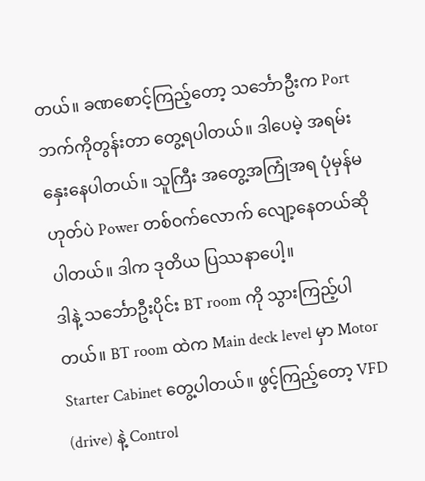တယ်။ ခဏစောင့်ကြည့်တော့ သင်္ဘောဦးက Port ဘက်ကိုတွန်းတာ တွေ့ရပါတယ်။ ဒါပေမဲ့ အရမ်းနှေးနေပါတယ်။ သူကြီး အတွေ့အကြုံအရ ပုံမှန်မဟုတ်ပဲ Power တစ်ဝက်လောက် လျော့နေတယ်ဆိုပါတယ်။ ဒါက ဒုတိယ ပြဿနာပေါ့။
ဒါနဲ့ သင်္ဘောဦးပိုင်း BT room ကို သွားကြည့်ပါတယ်။ BT room ထဲက Main deck level မှာ Motor Starter Cabinet တွေ့ပါတယ်။ ဖွင့်ကြည့်တော့ VFD (drive) နဲ့ Control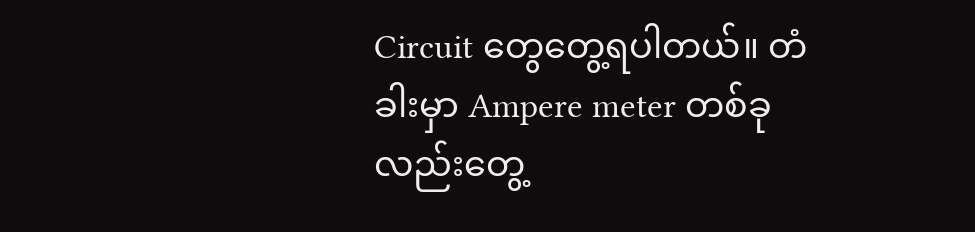Circuit တွေတွေ့ရပါတယ်။ တံခါးမှာ Ampere meter တစ်ခုလည်းတွေ့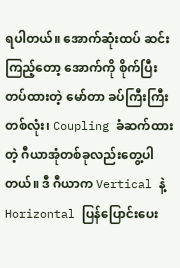ရပါတယ်။ အောက်ဆုံးထပ် ဆင်းကြည့်တော့ အောက်ကို စိုက်ပြီး တပ်ထားတဲ့ မော်တာ ခပ်ကြီးကြီး တစ်လုံး၊ Coupling ခံဆက်ထားတဲ့ ဂီယာအုံတစ်ခုလည်းတွေ့ပါတယ်။ ဒီ ဂီယာက Vertical နဲ့ Horizontal ပြန်ပြောင်းပေး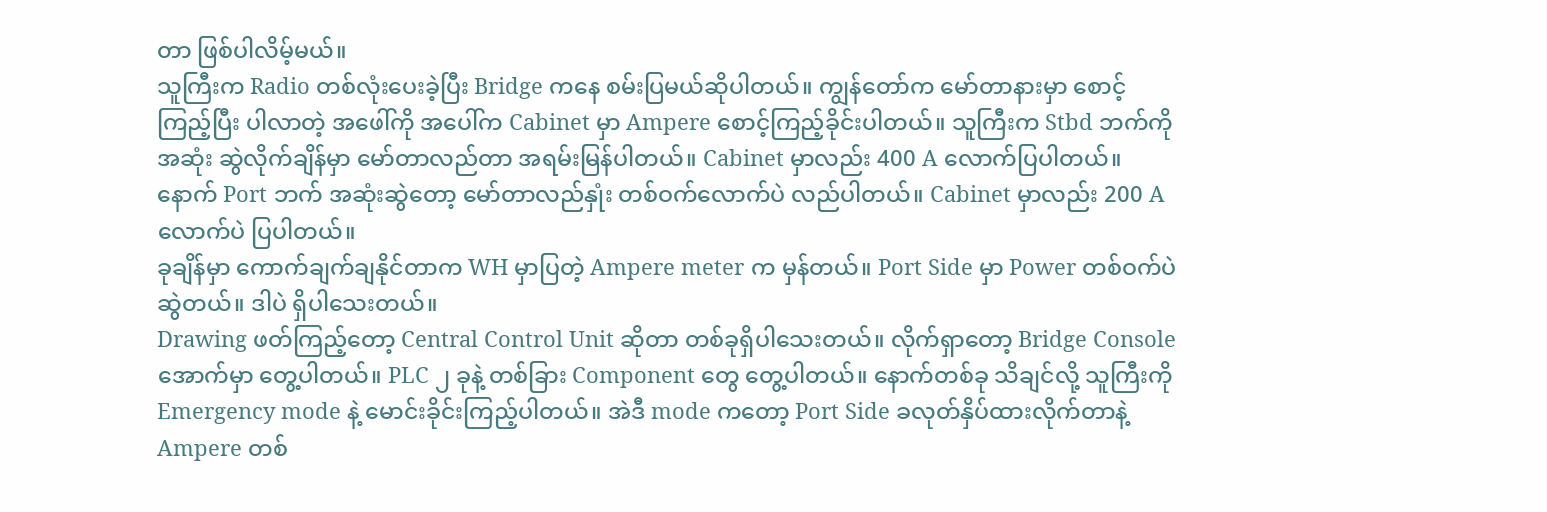တာ ဖြစ်ပါလိမ့်မယ်။
သူကြီးက Radio တစ်လုံးပေးခဲ့ပြီး Bridge ကနေ စမ်းပြမယ်ဆိုပါတယ်။ ကျွန်တော်က မော်တာနားမှာ စောင့်ကြည့်ပြီး ပါလာတဲ့ အဖေါ်ကို အပေါ်က Cabinet မှာ Ampere စောင့်ကြည့်ခိုင်းပါတယ်။ သူကြီးက Stbd ဘက်ကို အဆုံး ဆွဲလိုက်ချိန်မှာ မော်တာလည်တာ အရမ်းမြန်ပါတယ်။ Cabinet မှာလည်း 400 A လောက်ပြပါတယ်။ နောက် Port ဘက် အဆုံးဆွဲတော့ မော်တာလည်နှုံး တစ်ဝက်လောက်ပဲ လည်ပါတယ်။ Cabinet မှာလည်း 200 A လောက်ပဲ ပြပါတယ်။
ခုချိန်မှာ ကောက်ချက်ချနိုင်တာက WH မှာပြတဲ့ Ampere meter က မှန်တယ်။ Port Side မှာ Power တစ်ဝက်ပဲ ဆွဲတယ်။ ဒါပဲ ရှိပါသေးတယ်။
Drawing ဖတ်ကြည့်တော့ Central Control Unit ဆိုတာ တစ်ခုရှိပါသေးတယ်။ လိုက်ရှာတော့ Bridge Console အောက်မှာ တွေ့ပါတယ်။ PLC ၂ ခုနဲ့ တစ်ခြား Component တွေ တွေ့ပါတယ်။ နောက်တစ်ခု သိချင်လို့ သူကြီးကို Emergency mode နဲ့ မောင်းခိုင်းကြည့်ပါတယ်။ အဲဒီ mode ကတော့ Port Side ခလုတ်နှိပ်ထားလိုက်တာနဲ့  Ampere တစ်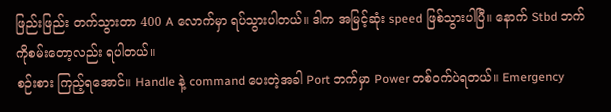ဖြည်းဖြည်း တက်သွားတာ 400 A လောက်မှာ ရပ်သွားပါတယ်။ ဒါက အမြင့်ဆုံး speed ဖြစ်သွားပါပြီ။ နောက် Stbd ဘက်ကိုစမ်းတော့လည်း ရပါတယ်။
စဉ်းစား ကြည့်ရအောင်။ Handle နဲ့ command ပေးတဲ့အခါ Port ဘက်မှာ Power တစ်ဝက်ပဲရတယ်။ Emergency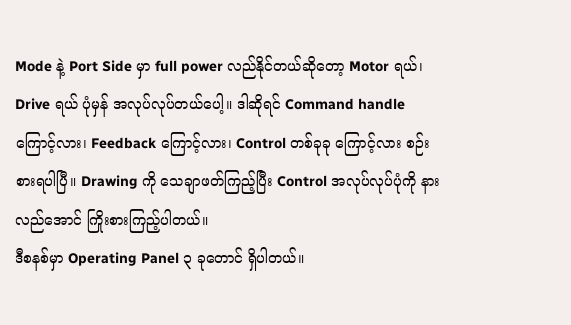Mode နဲ့ Port Side မှာ full power လည်နိုင်တယ်ဆိုတော့ Motor ရယ်၊ Drive ရယ် ပုံမှန် အလုပ်လုပ်တယ်ပေါ့။ ဒါဆိုရင် Command handle ကြောင့်လား၊ Feedback ကြောင့်လား၊ Control တစ်ခုခု ကြောင့်လား စဉ်းစားရပါပြီ။ Drawing ကို သေချာဖတ်ကြည့်ပြီး Control အလုပ်လုပ်ပုံကို နားလည်အောင် ကြိုးစားကြည့်ပါတယ်။
ဒီစနစ်မှာ Operating Panel ၃ ခုတောင် ရှိပါတယ်။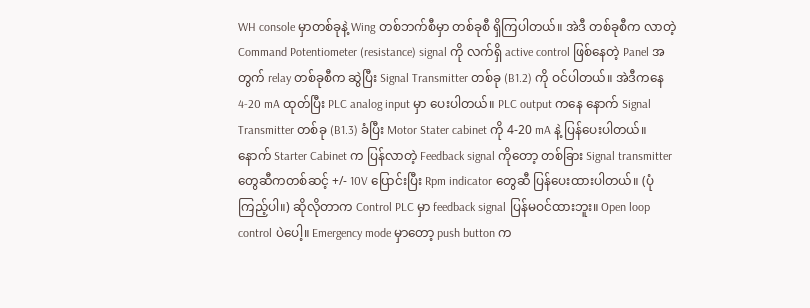WH console မှာတစ်ခုနဲ့ Wing တစ်ဘက်စီမှာ တစ်ခုစီ ရှိကြပါတယ်။ အဲဒီ တစ်ခုစီက လာတဲ့ Command Potentiometer (resistance) signal ကို လက်ရှိ active control ဖြစ်နေတဲ့ Panel အတွက် relay တစ်ခုစီက ဆွဲပြီး Signal Transmitter တစ်ခု (B1.2) ကို ဝင်ပါတယ်။ အဲဒီကနေ 4-20 mA ထုတ်ပြီး PLC analog input မှာ ပေးပါတယ်။ PLC output ကနေ နောက် Signal Transmitter တစ်ခု (B1.3) ခံပြီး Motor Stater cabinet ကို 4-20 mA နဲ့ ပြန်ပေးပါတယ်။ နောက် Starter Cabinet က ပြန်လာတဲ့ Feedback signal ကိုတော့ တစ်ခြား Signal transmitter တွေဆီကတစ်ဆင့် +/- 10V ပြောင်းပြီး Rpm indicator တွေဆီ ပြန်ပေးထားပါတယ်။ (ပုံကြည့်ပါ။) ဆိုလိုတာက Control PLC မှာ feedback signal ပြန်မဝင်ထားဘူး။ Open loop control ပဲပေါ့။ Emergency mode မှာတော့ push button က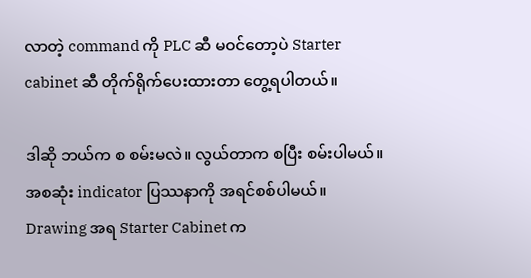လာတဲ့ command ကို PLC ဆီ မဝင်တော့ပဲ Starter cabinet ဆီ တိုက်ရိုက်ပေးထားတာ တွေ့ရပါတယ်။

ဒါဆို ဘယ်က စ စမ်းမလဲ။ လွယ်တာက စပြီး စမ်းပါမယ်။ အစဆုံး indicator ပြဿနာကို အရင်စစ်ပါမယ်။ Drawing အရ Starter Cabinet က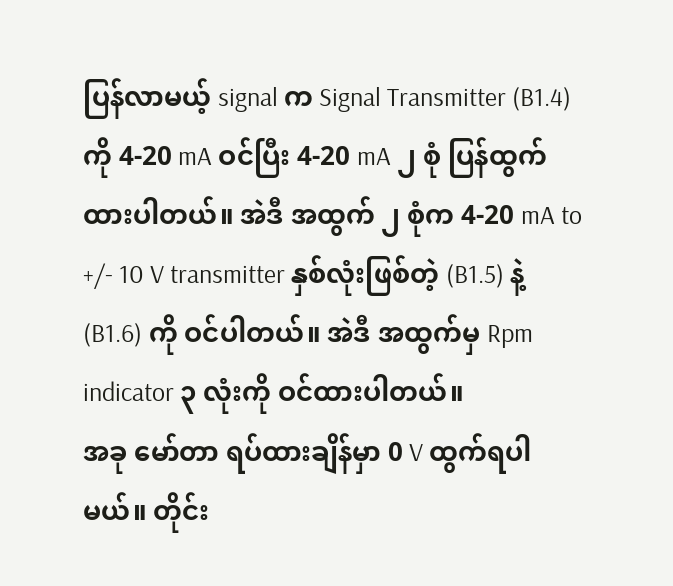ပြန်လာမယ့် signal က Signal Transmitter (B1.4) ကို 4-20 mA ဝင်ပြီး 4-20 mA ၂ စုံ ပြန်ထွက်ထားပါတယ်။ အဲဒီ အထွက် ၂ စုံက 4-20 mA to +/- 10 V transmitter နှစ်လုံးဖြစ်တဲ့ (B1.5) နဲ့ (B1.6) ကို ဝင်ပါတယ်။ အဲဒီ အထွက်မှ Rpm indicator ၃ လုံးကို ဝင်ထားပါတယ်။
အခု မော်တာ ရပ်ထားချိန်မှာ 0 V ထွက်ရပါမယ်။ တိုင်း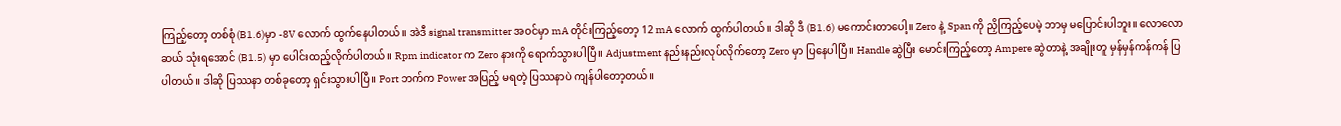ကြည့်တော့ တစ်စုံ(B1.6)မှာ -8V လောက် ထွက်နေပါတယ်။ အဲဒီ signal transmitter အဝင်မှာ mA တိုင်းကြည့်တော့ 12 mA လောက် ထွက်ပါတယ်။ ဒါဆို ဒီ (B1.6) မကောင်းတာပေါ့။ Zero နဲ့ Span ကို ညှိကြည့်ပေမဲ့ ဘာမှ မပြောင်းပါဘူး။ လောလောဆယ် သုံးရအောင် (B1.5) မှာ ပေါင်းထည့်လိုက်ပါတယ်။ Rpm indicator က Zero နားကို ရောက်သွားပါပြီ။ Adjustment နည်းနည်းလုပ်လိုက်တော့ Zero မှာ ပြနေပါပြီ။ Handle ဆွဲပြီး မောင်းကြည့်တော့ Ampere ဆွဲတာနဲ့ အချိုးတူ မှန်မှန်ကန်ကန် ပြပါတယ်။ ဒါဆို ပြဿနာ တစ်ခုတော့ ရှင်းသွားပါပြီ။ Port ဘက်က Power အပြည့် မရတဲ့ ပြဿနာပဲ ကျန်ပါတော့တယ်။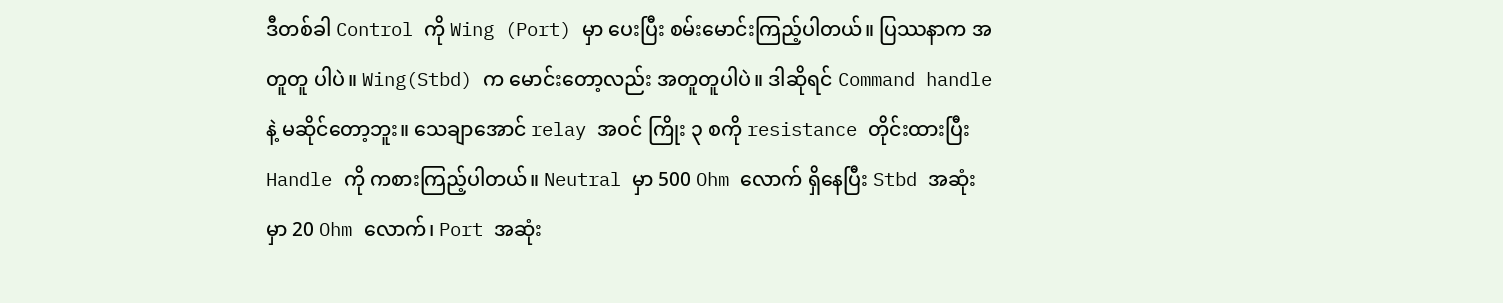ဒီတစ်ခါ Control ကို Wing (Port) မှာ ပေးပြီး စမ်းမောင်းကြည့်ပါတယ်။ ပြဿနာက အတူတူ ပါပဲ။ Wing(Stbd) က မောင်းတော့လည်း အတူတူပါပဲ။ ဒါဆိုရင် Command handle နဲ့ မဆိုင်တော့ဘူး။ သေချာအောင် relay အဝင် ကြိုး ၃ စကို resistance တိုင်းထားပြီး Handle ကို ကစားကြည့်ပါတယ်။ Neutral မှာ 500 Ohm လောက် ရှိနေပြီး Stbd အဆုံးမှာ 20 Ohm လောက်၊ Port အဆုံး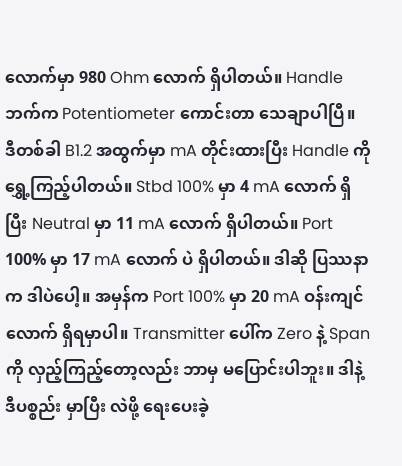လောက်မှာ 980 Ohm လောက် ရှိပါတယ်။ Handle ဘက်က Potentiometer ကောင်းတာ သေချာပါပြီ။
ဒီတစ်ခါ B1.2 အထွက်မှာ mA တိုင်းထားပြီး Handle ကို ရွှေ့ကြည့်ပါတယ်။ Stbd 100% မှာ 4 mA လောက် ရှိပြီး Neutral မှာ 11 mA လောက် ရှိပါတယ်။ Port 100% မှာ 17 mA လောက် ပဲ ရှိပါတယ်။ ဒါဆို ပြဿနာက ဒါပဲပေါ့။ အမှန်က Port 100% မှာ 20 mA ဝန်းကျင် လောက် ရှိရမှာပါ။ Transmitter ပေါ်က Zero နဲ့ Span ကို လှည့်ကြည့်တော့လည်း ဘာမှ မပြောင်းပါဘူး။ ဒါနဲ့ ဒီပစ္စည်း မှာပြီး လဲဖို့ ရေးပေးခဲ့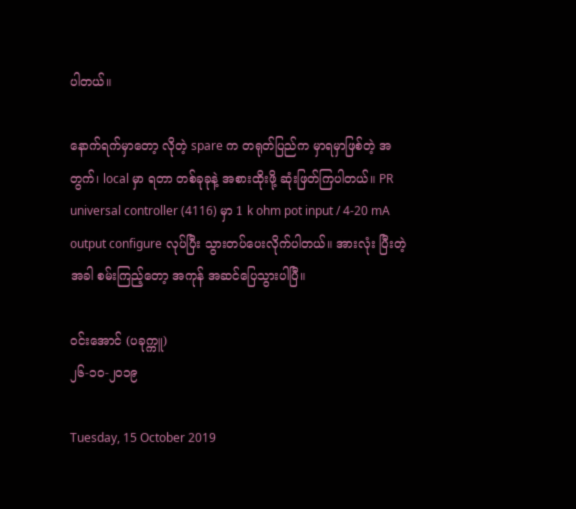ပါတယ်။

နောက်ရက်မှာတော့ လိုတဲ့ spare က တရုတ်ပြည်က မှာရမှာဖြစ်တဲ့ အတွက်၊ local မှာ ရတာ တစ်ခုခုနဲ့ အစားထိုးဖို့ ဆုံးဖြတ်ကြပါတယ်။ PR universal controller (4116) မှာ 1 k ohm pot input / 4-20 mA output configure လုပ်ပြီး သွားတပ်ပေးလိုက်ပါတယ်။ အားလုံး ပြီးတဲ့အခါ စမ်းကြည့်တော့ အကုန် အဆင်ပြေသွားပါပြီ။

ဝင်းအောင် (ပခုက္ကူ)
၂၆-၁၀-၂၀၁၉

Tuesday, 15 October 2019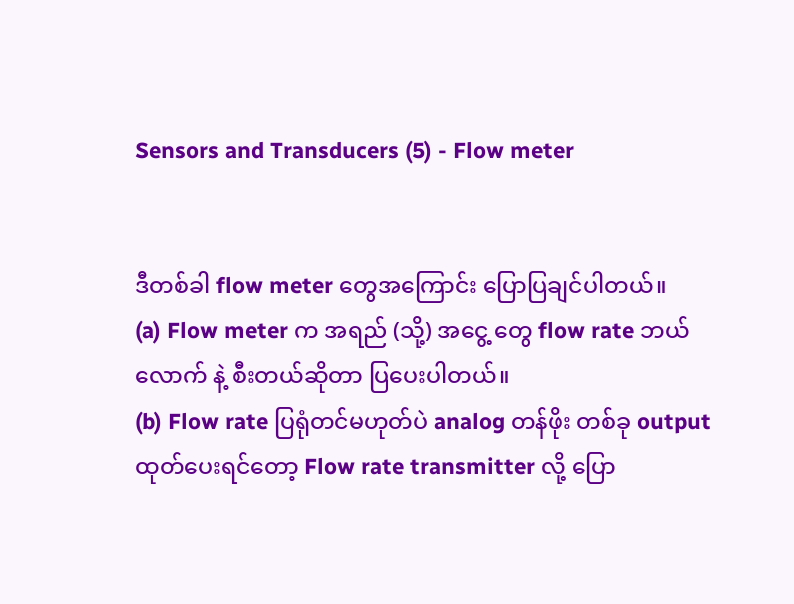Sensors and Transducers (5) - Flow meter


ဒီတစ်ခါ flow meter တွေအကြောင်း ပြောပြချင်ပါတယ်။
(a) Flow meter က အရည် (သို့) အငွေ့ တွေ flow rate ဘယ်လောက် နဲ့ စီးတယ်ဆိုတာ ပြပေးပါတယ်။
(b) Flow rate ပြရုံတင်မဟုတ်ပဲ analog တန်ဖိုး တစ်ခု output ထုတ်ပေးရင်တော့ Flow rate transmitter လို့ ပြော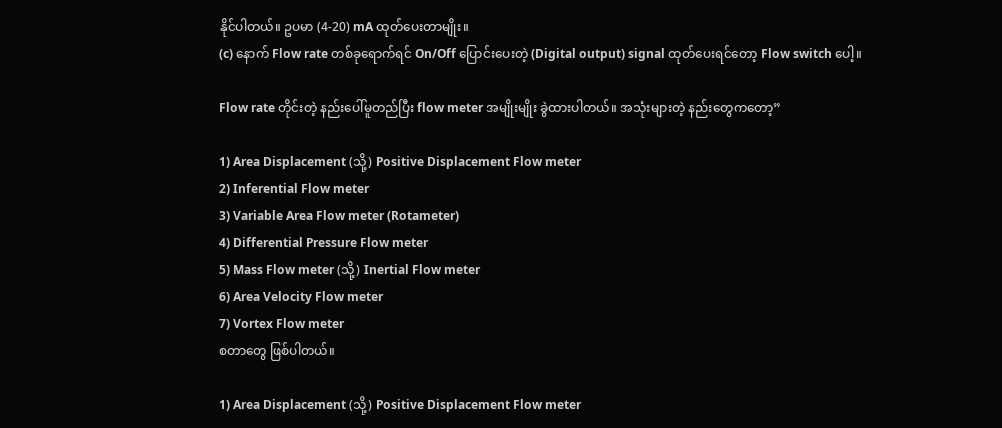နိုင်ပါတယ်။ ဥပမာ (4-20) mA ထုတ်ပေးတာမျိုး။
(c) နောက် Flow rate တစ်ခုရောက်ရင် On/Off ပြောင်းပေးတဲ့ (Digital output) signal ထုတ်ပေးရင်တော့ Flow switch ပေါ့။

Flow rate တိုင်းတဲ့ နည်းပေါ်မူတည်ပြီး flow meter အမျိုးမျိုး ခွဲထားပါတယ်။ အသုံးများတဲ့ နည်းတွေကတော့”

1) Area Displacement (သို့) Positive Displacement Flow meter
2) Inferential Flow meter
3) Variable Area Flow meter (Rotameter)
4) Differential Pressure Flow meter
5) Mass Flow meter (သို့) Inertial Flow meter
6) Area Velocity Flow meter
7) Vortex Flow meter
စတာတွေ ဖြစ်ပါတယ်။

1) Area Displacement (သို့) Positive Displacement Flow meter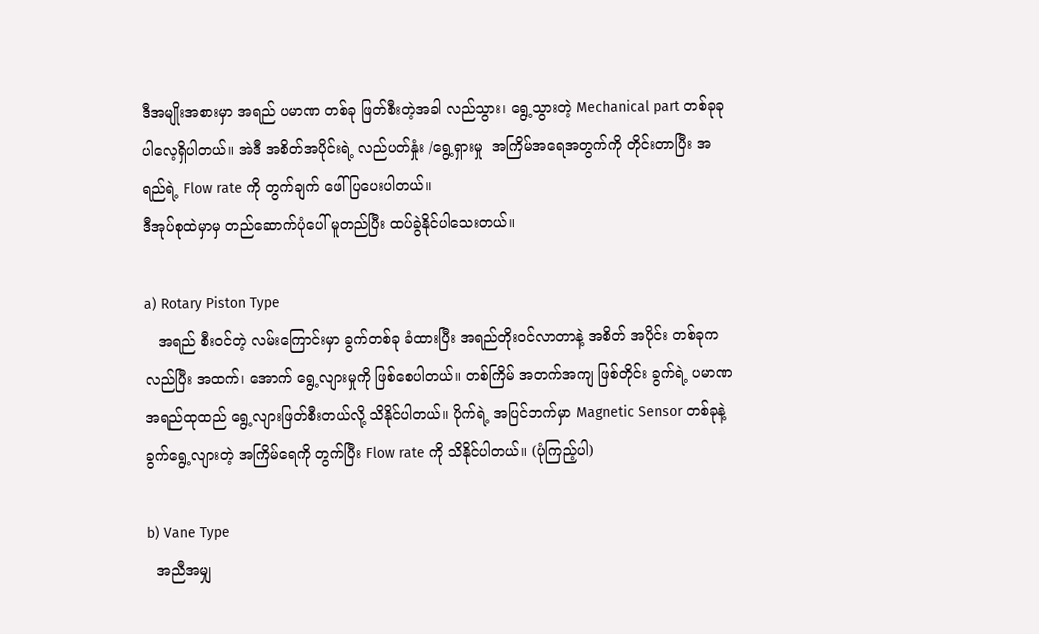ဒီအမျိုးအစားမှာ အရည် ပမာဏ တစ်ခု ဖြတ်စီးတဲ့အခါ လည်သွား၊ ရွေ့သွားတဲ့ Mechanical part တစ်ခုခု ပါလေ့ရှိပါတယ်။ အဲဒီ အစိတ်အပိုင်းရဲ့ လည်ပတ်နှုံး /ရွေ့ရှားမှု  အကြိမ်အရေအတွက်ကို တိုင်းတာပြီး အရည်ရဲ့ Flow rate ကို တွက်ချက် ဖေါ်ပြပေးပါတယ်။
ဒီအုပ်စုထဲမှာမှ တည်ဆောက်ပုံပေါ် မူတည်ပြီး ထပ်ခွဲနိုင်ပါသေးတယ်။

a) Rotary Piston Type
   အရည် စီးဝင်တဲ့ လမ်းကြောင်းမှာ ခွက်တစ်ခု ခံထားပြီး အရည်တိုးဝင်လာတာနဲ့ အစိတ် အပိုင်း တစ်ခုက လည်ပြီး အထက်၊ အောက် ရွေ့လျားမှုကို ဖြစ်စေပါတယ်။ တစ်ကြိမ် အတက်အကျ ဖြစ်တိုင်း ခွက်ရဲ့ ပမာဏ အရည်ထုထည် ရွေ့လျားဖြတ်စီးတယ်လို့ သိနိုင်ပါတယ်။ ပိုက်ရဲ့ အပြင်ဘက်မှာ Magnetic Sensor တစ်ခုနဲ့ ခွက်ရွေ့လျားတဲ့ အကြိမ်ရေကို တွက်ပြီး Flow rate ကို သိနိုင်ပါတယ်။ (ပုံကြည့်ပါ)

b) Vane Type
  အညီအမျှ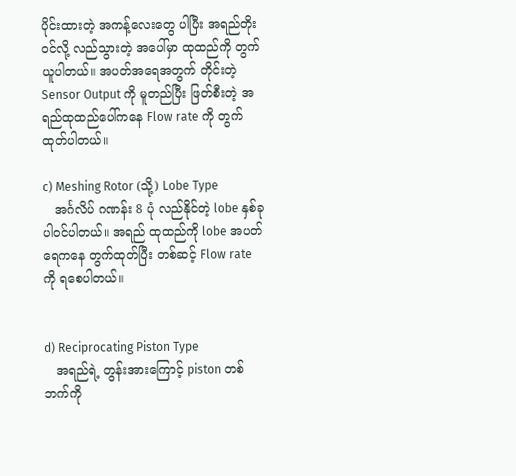ပိုင်းထားတဲ့ အကန့်လေးတွေ ပါပြီး အရည်တိုးဝင်လို့ လည်သွားတဲ့ အပေါ်မှာ ထုထည်ကို တွက်ယူပါတယ်။ အပတ်အရေအတွက် တိုင်းတဲ့ Sensor Output ကို မူတည်ပြီး ဖြတ်စီးတဲ့ အရည်ထုထည်ပေါ်ကနေ Flow rate ကို တွက်ထုတ်ပါတယ်။

c) Meshing Rotor (သို့) Lobe Type
   အင်္ဂလိပ် ဂဏန်း 8 ပုံ လည်နိုင်တဲ့ lobe နှစ်ခုပါဝင်ပါတယ်။ အရည် ထုထည်ကို lobe အပတ်ရေကနေ တွက်ထုတ်ပြီး တစ်ဆင့် Flow rate ကို ရစေပါတယ်။


d) Reciprocating Piston Type
   အရည်ရဲ့ တွန်းအားကြောင့် piston တစ်ဘက်ကို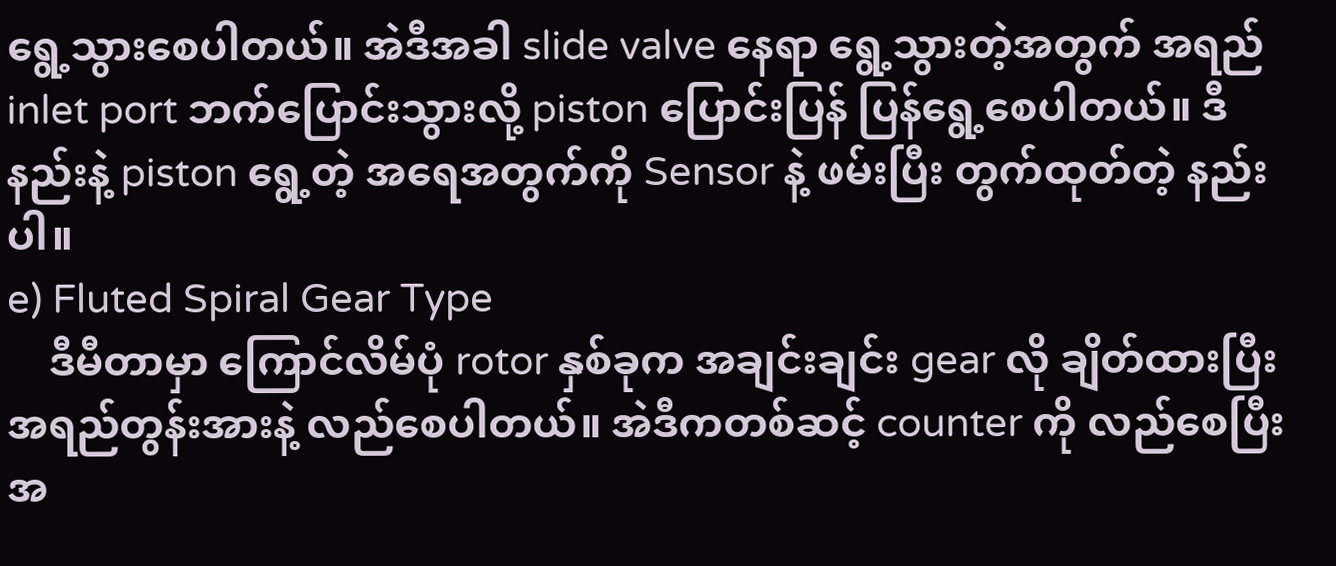ရွေ့သွားစေပါတယ်။ အဲဒီအခါ slide valve နေရာ ရွေ့သွားတဲ့အတွက် အရည် inlet port ဘက်ပြောင်းသွားလို့ piston ပြောင်းပြန် ပြန်ရွေ့စေပါတယ်။ ဒီနည်းနဲ့ piston ရွေ့တဲ့ အရေအတွက်ကို Sensor နဲ့ ဖမ်းပြီး တွက်ထုတ်တဲ့ နည်းပါ။
e) Fluted Spiral Gear Type
    ဒီမီတာမှာ ကြောင်လိမ်ပုံ rotor နှစ်ခုက အချင်းချင်း gear လို ချိတ်ထားပြီး အရည်တွန်းအားနဲ့ လည်စေပါတယ်။ အဲဒီကတစ်ဆင့် counter ကို လည်စေပြီး အ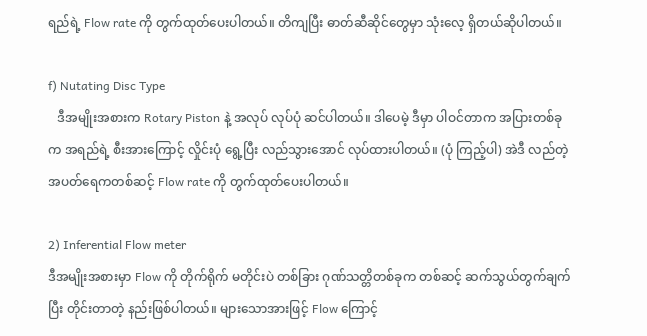ရည်ရဲ့ Flow rate ကို တွက်ထုတ်ပေးပါတယ်။ တိကျပြီး ဓာတ်ဆီဆိုင်တွေမှာ သုံးလေ့ ရှိတယ်ဆိုပါတယ်။

f) Nutating Disc Type
   ဒီအမျိုးအစားက Rotary Piston နဲ့ အလုပ် လုပ်ပုံ ဆင်ပါတယ်။ ဒါပေမဲ့ ဒီမှာ ပါဝင်တာက အပြားတစ်ခုက အရည်ရဲ့ စီးအားကြောင့် လှိုင်းပုံ ရွေ့ပြီး လည်သွားအောင် လုပ်ထားပါတယ်။ (ပုံ ကြည့်ပါ) အဲဒီ လည်တဲ့ အပတ်ရေကတစ်ဆင့် Flow rate ကို တွက်ထုတ်ပေးပါတယ်။

2) Inferential Flow meter
ဒီအမျိုးအစားမှာ Flow ကို တိုက်ရိုက် မတိုင်းပဲ တစ်ခြား ဂုဏ်သတ္တိတစ်ခုက တစ်ဆင့် ဆက်သွယ်တွက်ချက်ပြီး တိုင်းတာတဲ့ နည်းဖြစ်ပါတယ်။ များသောအားဖြင့် Flow ကြောင့်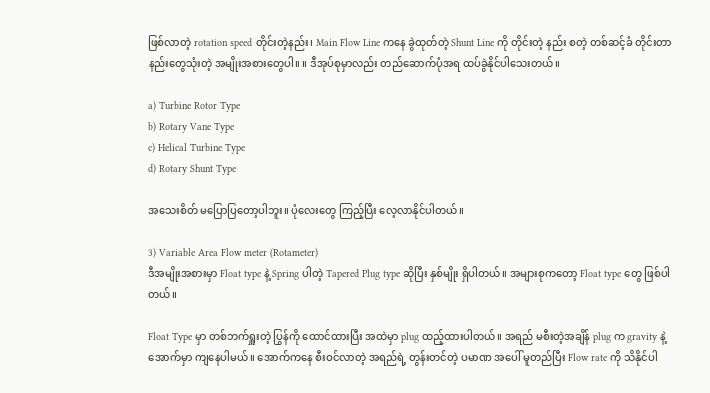ဖြစ်လာတဲ့ rotation speed တိုင်းတဲ့နည်း၊ Main Flow Line ကနေ ခွဲထုတ်တဲ့ Shunt Line ကို တိုင်းတဲ့ နည်း စတဲ့ တစ်ဆင့်ခံ တိုင်းတာနည်းတွေသုံးတဲ့ အမျိုးအစားတွေပါ။ ။ ဒီအုပ်စုမှာလည်း တည်ဆောက်ပုံအရ ထပ်ခွဲနိုင်ပါသေးတယ်။

a) Turbine Rotor Type
b) Rotary Vane Type
c) Helical Turbine Type
d) Rotary Shunt Type

အသေးစိတ် မပြောပြတော့ပါဘူး။ ပုံလေးတွေ ကြည့်ပြီး လေ့လာနိုင်ပါတယ်။

3) Variable Area Flow meter (Rotameter)
ဒီအမျိုးအစားမှာ Float type နဲ့ Spring ပါတဲ့ Tapered Plug type ဆိုပြီး နှစ်မျိုး ရှိပါတယ်။ အများစုကတော့ Float type တွေ ဖြစ်ပါတယ်။

Float Type မှာ တစ်ဘက်ရှူးတဲ့ ပြွန်ကို ထောင်ထားပြီး အထဲမှာ plug ထည့်ထားပါတယ်။ အရည် မစီးတဲ့အချိန် plug က gravity နဲ့ အောက်မှာ ကျနေပါမယ်။ အောက်ကနေ စီးဝင်လာတဲ့ အရည်ရဲ့ တွန်းတင်တဲ့ ပမာဏ အပေါ် မူတည်ပြီး Flow rate ကို သိနိုင်ပါ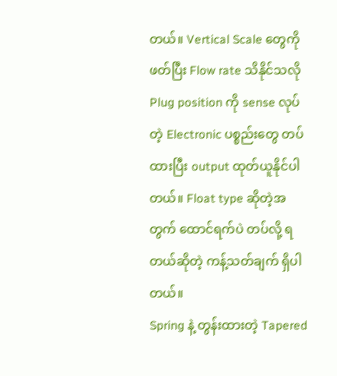တယ်။ Vertical Scale တွေကို ဖတ်ပြီး Flow rate သိနိုင်သလို Plug position ကို sense လုပ်တဲ့ Electronic ပစ္စည်းတွေ တပ်ထားပြီး output ထုတ်ယူနိုင်ပါတယ်။ Float type ဆိုတဲ့အတွက် ထောင်ရက်ပဲ တပ်လို့ ရတယ်ဆိုတဲ့ ကန့်သတ်ချက် ရှိပါတယ်။
Spring နဲ့ တွန်းထားတဲ့ Tapered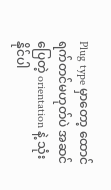Plug type မှာတော့ ထောင်ရက်တင်မဟုတ်ပဲ အဆင်ပြေတဲ့ orientation နဲ့ သုံးနိုင်ပါ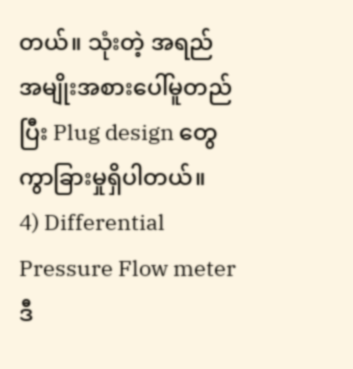တယ်။ သုံးတဲ့ အရည် အမျိုးအစားပေါ်မူတည်ပြီး Plug design တွေ ကွာခြားမှုရှိပါတယ်။
4) Differential Pressure Flow meter
ဒီ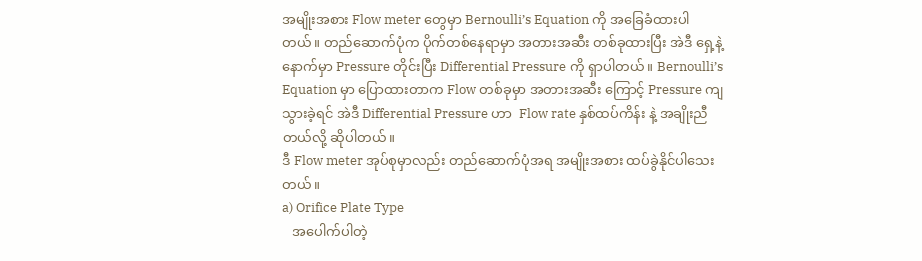အမျိုးအစား Flow meter တွေမှာ Bernoulli’s Equation ကို အခြေခံထားပါတယ်။ တည်ဆောက်ပုံက ပိုက်တစ်နေရာမှာ အတားအဆီး တစ်ခုထားပြီး အဲဒီ ရှေ့နဲ့ နောက်မှာ Pressure တိုင်းပြီး Differential Pressure ကို ရှာပါတယ်။ Bernoulli’s Equation မှာ ပြောထားတာက Flow တစ်ခုမှာ အတားအဆီး ကြောင့် Pressure ကျသွားခဲ့ရင် အဲဒီ Differential Pressure ဟာ  Flow rate နှစ်ထပ်ကိန်း နဲ့ အချိုးညီတယ်လို့ ဆိုပါတယ်။
ဒီ Flow meter အုပ်စုမှာလည်း တည်ဆောက်ပုံအရ အမျိုးအစား ထပ်ခွဲနိုင်ပါသေးတယ်။
a) Orifice Plate Type
   အပေါက်ပါတဲ့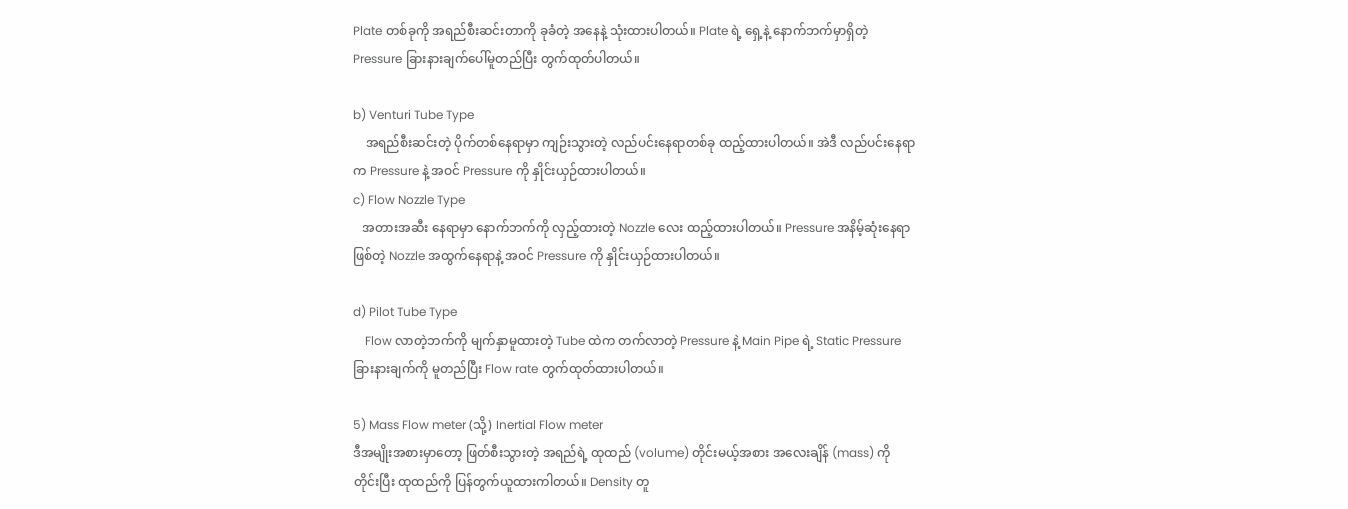Plate တစ်ခုကို အရည်စီးဆင်းတာကို ခုခံတဲ့ အနေနဲ့ သုံးထားပါတယ်။ Plate ရဲ့ ရှေ့နဲ့ နောက်ဘက်မှာရှိတဲ့ Pressure ခြားနားချက်ပေါ်မူတည်ပြီး တွက်ထုတ်ပါတယ်။

b) Venturi Tube Type
    အရည်စီးဆင်းတဲ့ ပိုက်တစ်နေရာမှာ ကျဉ်းသွားတဲ့ လည်ပင်းနေရာတစ်ခု ထည့်ထားပါတယ်။ အဲဒီ လည်ပင်းနေရာက Pressure နဲ့ အဝင် Pressure ကို နှိုင်းယှဉ်ထားပါတယ်။
c) Flow Nozzle Type
   အတားအဆီး နေရာမှာ နောက်ဘက်ကို လှည့်ထားတဲ့ Nozzle လေး ထည့်ထားပါတယ်။ Pressure အနိမ့်ဆုံးနေရာဖြစ်တဲ့ Nozzle အထွက်နေရာနဲ့ အဝင် Pressure ကို နှိုင်းယှဉ်ထားပါတယ်။

d) Pilot Tube Type
    Flow လာတဲ့ဘက်ကို မျက်နှာမူထားတဲ့ Tube ထဲက တက်လာတဲ့ Pressure နဲ့ Main Pipe ရဲ့ Static Pressure ခြားနားချက်ကို မူတည်ပြီး Flow rate တွက်ထုတ်ထားပါတယ်။

5) Mass Flow meter (သို့) Inertial Flow meter
ဒီအမျိုးအစားမှာတော့ ဖြတ်စီးသွားတဲ့ အရည်ရဲ့ ထုထည် (volume) တိုင်းမယ့်အစား အလေးချိန် (mass) ကို တိုင်းပြီး ထုထည်ကို ပြန်တွက်ယူထားကါတယ်။ Density တူ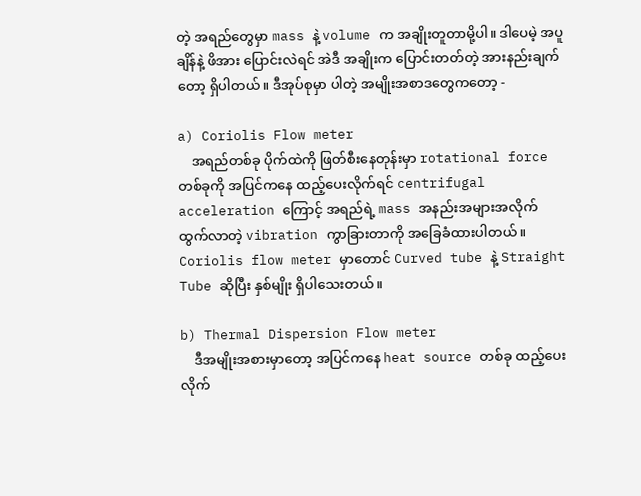တဲ့ အရည်တွေမှာ mass နဲ့ volume က အချိုးတူတာမို့ပါ။ ဒါပေမဲ့ အပူချိန်နဲ့ ဖိအား ပြောင်းလဲရင် အဲဒီ အချိုးက ပြောင်းတတ်တဲ့ အားနည်းချက်တော့ ရှိပါတယ်။ ဒီအုပ်စုမှာ ပါတဲ့ အမျိုးအစာဒတွေကတော့ -

a) Coriolis Flow meter
    အရည်တစ်ခု ပိုက်ထဲကို ဖြတ်စီးနေတုန်းမှာ rotational force တစ်ခုကို အပြင်ကနေ ထည့်ပေးလိုက်ရင် centrifugal acceleration ကြောင့် အရည်ရဲ့ mass အနည်းအများအလိုက် ထွက်လာတဲ့ vibration ကွာခြားတာကို အခြေခံထားပါတယ်။ Coriolis flow meter မှာတောင် Curved tube နဲ့ Straight Tube ဆိုပြီး နှစ်မျိုး ရှိပါသေးတယ်။

b) Thermal Dispersion Flow meter
    ဒီအမျိုးအစားမှာတော့ အပြင်ကနေ heat source တစ်ခု ထည့်ပေးလိုက်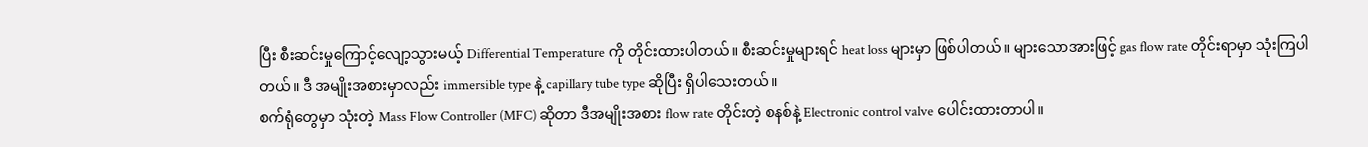ပြီး စီးဆင်းမှုကြောင့်လျော့သွားမယ့် Differential Temperature ကို တိုင်းထားပါတယ်။ စီးဆင်းမှုများရင် heat loss များမှာ ဖြစ်ပါတယ်။ များသောအားဖြင့် gas flow rate တိုင်းရာမှာ သုံးကြပါတယ်။ ဒီ အမျိုးအစားမှာလည်း immersible type နဲ့ capillary tube type ဆိုပြီး ရှိပါသေးတယ်။
စက်ရုံတွေမှာ သုံးတဲ့ Mass Flow Controller (MFC) ဆိုတာ ဒီအမျိုးအစား flow rate တိုင်းတဲ့ စနစ်နဲ့ Electronic control valve ပေါင်းထားတာပါ။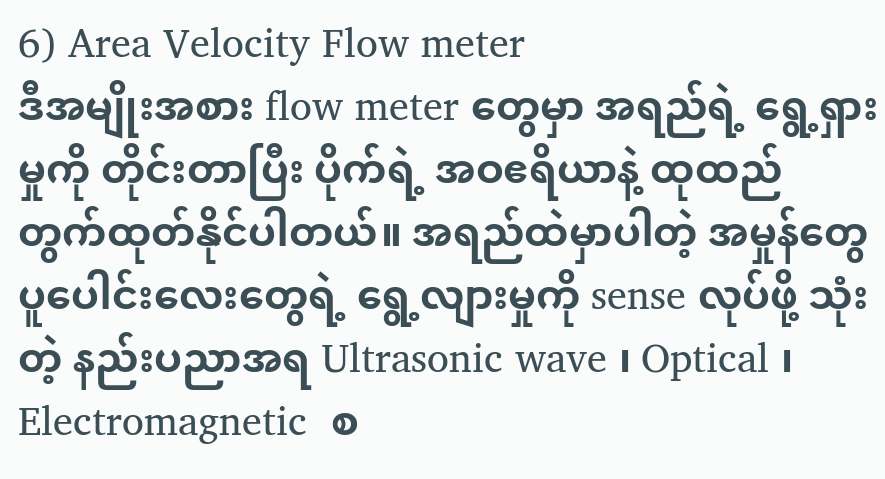6) Area Velocity Flow meter
ဒီအမျိုးအစား flow meter တွေမှာ အရည်ရဲ့ ရွေ့ရှားမှုကို တိုင်းတာပြီး ပိုက်ရဲ့ အဝဧရိယာနဲ့ ထုထည် တွက်ထုတ်နိုင်ပါတယ်။ အရည်ထဲမှာပါတဲ့ အမှုန်တွေ ပူပေါင်းလေးတွေရဲ့ ရွေ့လျားမှုကို sense လုပ်ဖို့ သုံးတဲ့ နည်းပညာအရ Ultrasonic wave ၊ Optical ၊ Electromagnetic  စ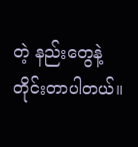တဲ့ နည်းတွေနဲ့ တိုင်းတာပါတယ်။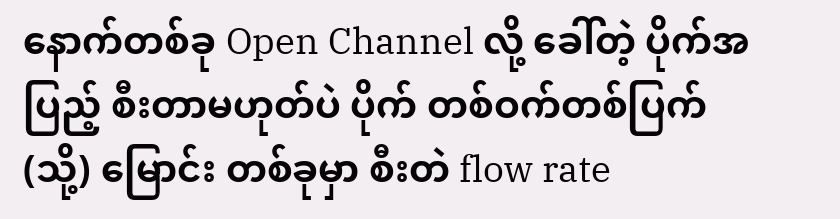နောက်တစ်ခု Open Channel လို့ ခေါ်တဲ့ ပိုက်အပြည့် စီးတာမဟုတ်ပဲ ပိုက် တစ်ဝက်တစ်ပြက် (သို့) မြောင်း တစ်ခုမှာ စီးတဲ flow rate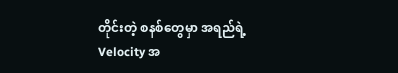တိုင်းတဲ့ စနစ်တွေမှာ အရည်ရဲ့ Velocity အ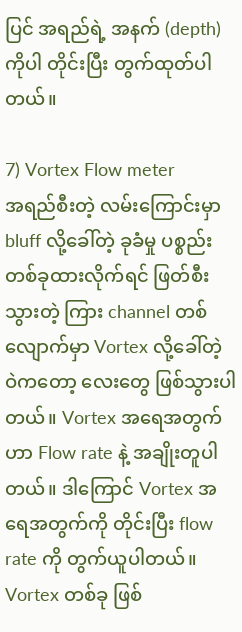ပြင် အရည်ရဲ့ အနက် (depth) ကိုပါ တိုင်းပြီး တွက်ထုတ်ပါတယ်။

7) Vortex Flow meter
အရည်စီးတဲ့ လမ်းကြောင်းမှာ bluff လို့ခေါ်တဲ့ ခုခံမှု ပစ္စည်းတစ်ခုထားလိုက်ရင် ဖြတ်စီးသွားတဲ့ ကြား channel တစ်လျောက်မှာ Vortex လို့ခေါ်တဲ့ ဝဲကတော့ လေးတွေ ဖြစ်သွားပါတယ်။ Vortex အရေအတွက်ဟာ Flow rate နဲ့ အချိုးတူပါတယ်။ ဒါကြောင် Vortex အရေအတွက်ကို တိုင်းပြီး flow rate ကို တွက်ယူပါတယ်။ Vortex တစ်ခု ဖြစ်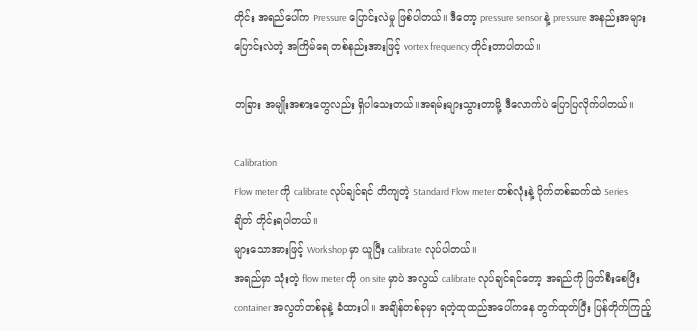တိုင်း အရည်ပေါ်က Pressure ပြောင်းလဲမှု ဖြစ်ပါတယ်။ ဒီတော့ pressure sensor နဲ့ pressure အနည်းအများ ပြောင်းလဲတဲ့ အကြိမ်ရေ တစ်နည်းအားဖြင့် vortex frequency တိုင်းတာပါတယ်။

တခြား အမျိုးအစားတွေလည်း ရှိပါသေးတယ်။အရမ်းများသွားတာမို့ ဒီလောက်ပဲ ပြောပြလိုက်ပါတယ်။

Calibration
Flow meter ကို calibrate လုပ်ချင်ရင် တိကျတဲ့ Standard Flow meter တစ်လုံးနဲ့ ပိုက်တစ်ဆက်ထဲ Series ချိတ် တိုင်းရပါတယ်။
များသောအားဖြင့် Workshop မှာ ယူပြီး calibrate လုပ်ပါတယ်။
အရည်မှာ သုံးတဲ့ flow meter ကို on site မှာပဲ အလွယ် calibrate လုပ်ချင်ရင်တော့ အရည်ကို ဖြတ်စီးစေပြီး container အလွတ်တစ်ခုနဲ့ ခံထားပါ။ အချိန်တစ်ခုမှာ ရတဲ့ထုထည်အပေါ်ကနေ တွက်ထုတ်ပြီး ပြန်တိုက်ကြည့်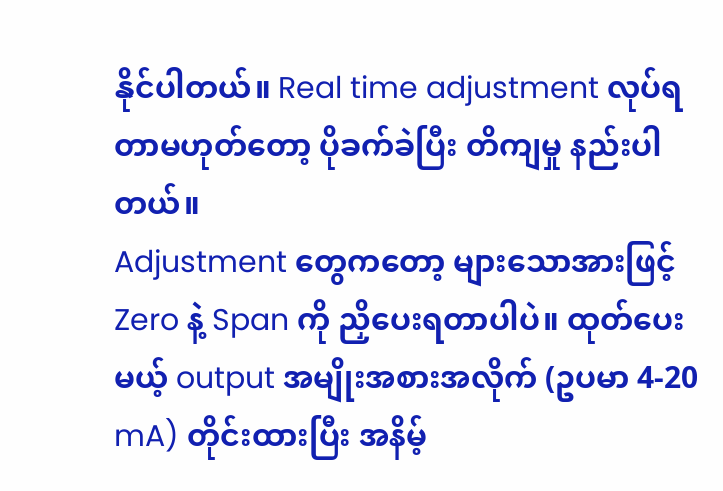နိုင်ပါတယ်။ Real time adjustment လုပ်ရတာမဟုတ်တော့ ပိုခက်ခဲပြီး တိကျမှု နည်းပါတယ်။
Adjustment တွေကတော့ များသောအားဖြင့် Zero နဲ့ Span ကို ညှိပေးရတာပါပဲ။ ထုတ်ပေးမယ့် output အမျိုးအစားအလိုက် (ဥပမာ 4-20 mA) တိုင်းထားပြီး အနိမ့်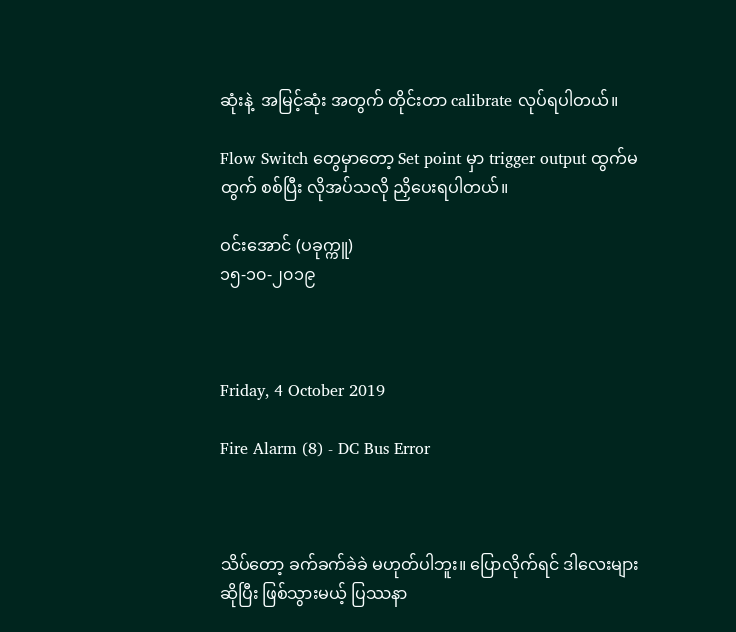ဆုံးနဲ့  အမြင့်ဆုံး အတွက် တိုင်းတာ calibrate လုပ်ရပါတယ်။

Flow Switch တွေမှာတော့ Set point မှာ trigger output ထွက်မထွက် စစ်ပြီး လိုအပ်သလို ညှိပေးရပါတယ်။

ဝင်းအောင် (ပခုက္ကူ)
၁၅-၁၀-၂၀၁၉



Friday, 4 October 2019

Fire Alarm (8) - DC Bus Error



သိပ်တော့ ခက်ခက်ခဲခဲ မဟုတ်ပါဘူး။ ပြောလိုက်ရင် ဒါလေးများဆိုပြီး ဖြစ်သွားမယ့် ပြဿနာ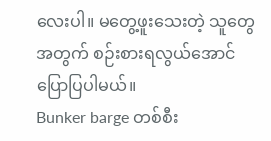လေးပါ။ မတွေ့ဖူးသေးတဲ့ သူတွေအတွက် စဉ်းစားရလွယ်အောင် ပြောပြပါမယ်။
Bunker barge တစ်စီး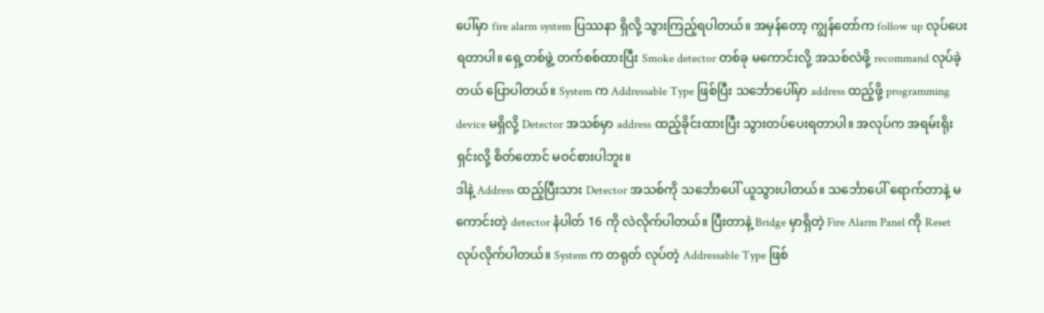ပေါ်မှာ fire alarm system ပြဿနာ ရှိလို့ သွားကြည့်ရပါတယ်။ အမှန်တော့ ကျွန်တော်က follow up လုပ်ပေးရတာပါ။ ရှေ့တစ်ဖွဲ့ တက်စစ်ထားပြီး Smoke detector တစ်ခု မကောင်းလို့ အသစ်လဲဖို့ recommand လုပ်ခဲ့တယ် ပြောပါတယ်။ System က Addressable Type ဖြစ်ပြီး သင်္ဘောပေါ်မှာ address ထည့်ဖို့ programming device မရှိလို့ Detector အသစ်မှာ address ထည့်ခိုင်းထားပြီး သွားတပ်ပေးရတာပါ။ အလုပ်က အရမ်းရိုးရှင်းလို့ စိတ်တောင် မဝင်စားပါဘူး။
ဒါနဲ့ Address ထည့်ပြီးသား Detector အသစ်ကို သင်္ဘောပေါ် ယူသွားပါတယ်။ သင်္ဘောပေါ် ရောက်တာနဲ့ မကောင်းတဲ့ detector နံပါတ် 16 ကို လဲလိုက်ပါတယ်။ ပြီးတာနဲ့ Bridge မှာရှိတဲ့ Fire Alarm Panel ကို Reset လုပ်လိုက်ပါတယ်။ System က တရုတ် လုပ်တဲ့ Addressable Type ဖြစ်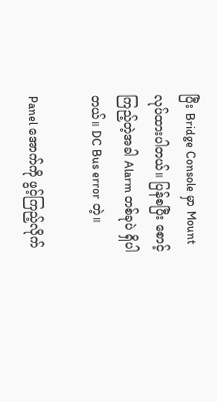ပြီး Bridge Console မှာ Mount လုပ်ထားပါတယ်။ ပြန်စပြီး စောင့်ကြည့်တဲ့အခါ Alarm တစ်ခုပဲ ရှိပါတယ်။ DC Bus error တဲ့။

Panel အောက်ကို ဖွင့်ကြည့်လိုက်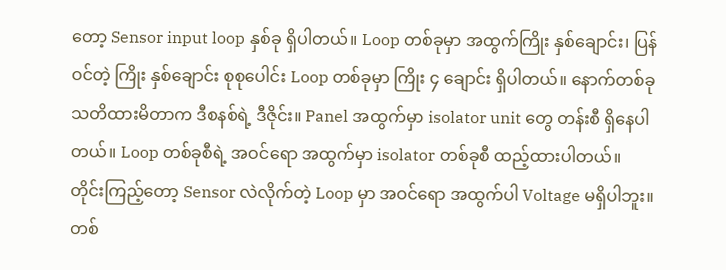တော့ Sensor input loop နှစ်ခု ရှိပါတယ်။ Loop တစ်ခုမှာ အထွက်ကြိုး နှစ်ချောင်း၊ ပြန်ဝင်တဲ့ ကြိုး နှစ်ချောင်း စုစုပေါင်း Loop တစ်ခုမှာ ကြိုး ၄ ချောင်း ရှိပါတယ်။ နောက်တစ်ခု သတိထားမိတာက ဒီစနစ်ရဲ့ ဒီဇိုင်း။ Panel အထွက်မှာ isolator unit တွေ တန်းစီ ရှိနေပါတယ်။ Loop တစ်ခုစီရဲ့ အဝင်ရော အထွက်မှာ isolator တစ်ခုစီ ထည့်ထားပါတယ်။ တိုင်းကြည့်တော့ Sensor လဲလိုက်တဲ့ Loop မှာ အဝင်ရော အထွက်ပါ Voltage မရှိပါဘူး။ တစ်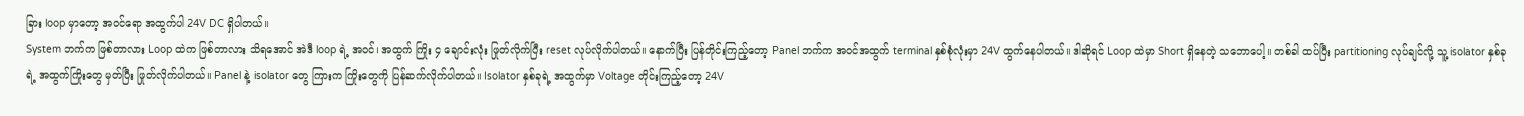ခြား loop မှာတော့ အဝင်ရော အထွက်ပါ 24V DC ရှိပါတယ်။
System ဘက်က ဖြစ်တာလား Loop ထဲက ဖြစ်တာလား သိရအောင် အဲဒီ loop ရဲ့ အဝင်၊ အထွက် ကြိုး ၄ ချောင်းလုံး ဖြုတ်လိုက်ပြီး reset လုပ်လိုက်ပါတယ်။ နောက်ပြီး ပြန်တိုင်းကြည့်တော့ Panel ဘက်က အဝင်အထွက် terminal နှစ်စုံလုံးမှာ 24V ထွက်နေပါတယ်။ ဒါဆိုရင် Loop ထဲမှာ Short ရှိနေတဲ့ သဘောပေါ့။ တစ်ခါ ထပ်ပြီး partitioning လုပ်ချင်လို့ သူ့ isolator နှစ်ခု
ရဲ့ အထွက်ကြိုးတွေ မှတ်ပြီး ဖြုတ်လိုက်ပါတယ်။ Panel နဲ့ isolator တွေ ကြားက ကြိုးတွေကို ပြန်ဆက်လိုက်ပါတယ်။ Isolator နှစ်ခုရဲ့ အထွက်မှာ Voltage တိုင်းကြည့်တော့ 24V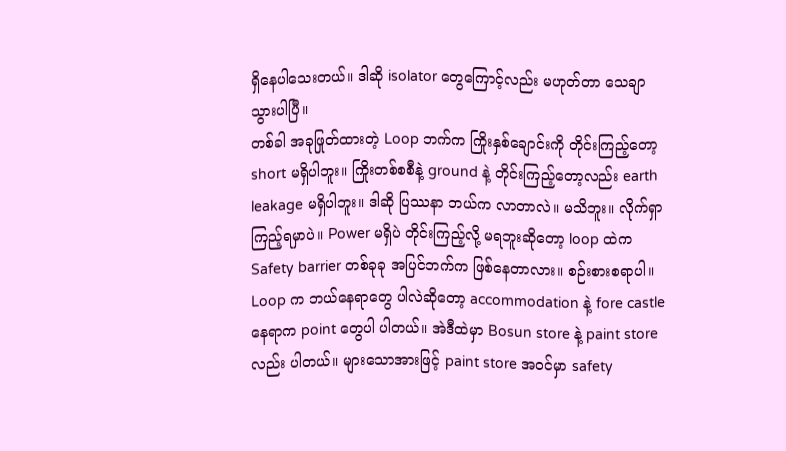ရှိနေပါသေးတယ်။ ဒါဆို isolator တွေကြောင့်လည်း မဟုတ်တာ သေချာ သွားပါပြီ။
တစ်ခါ အခုဖြုတ်ထားတဲ့ Loop ဘက်က ကြိုးနှစ်ချောင်းကို တိုင်းကြည့်တော့ short မရှိပါဘူး။ ကြိုးတစ်စစီနဲ့ ground နဲ့ တိုင်းကြည့်တော့လည်း earth leakage မရှိပါဘူး။ ဒါဆို ပြဿနာ ဘယ်က လာတာလဲ။ မသိဘူး။ လိုက်ရှာကြည့်ရမှာပဲ။ Power မရှိပဲ တိုင်းကြည့်လို့ မရဘူးဆိုတော့ loop ထဲက Safety barrier တစ်ခုခု အပြင်ဘက်က ဖြစ်နေတာလား။ စဉ်းစားစရာပါ။ Loop က ဘယ်နေရာတွေ ပါလဲဆိုတော့ accommodation နဲ့ fore castle နေရာက point တွေပါ ပါတယ်။ အဲဒီထဲမှာ Bosun store နဲ့ paint store လည်း ပါတယ်။ များသောအားဖြင့် paint store အဝင်မှာ safety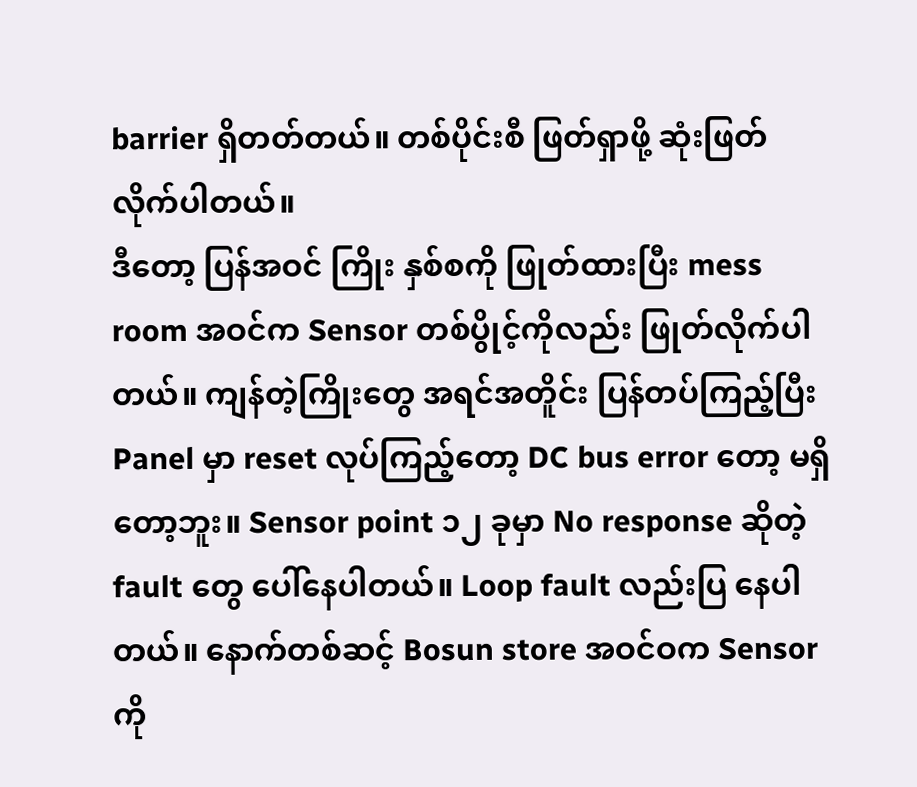barrier ရှိတတ်တယ်။ တစ်ပိုင်းစီ ဖြတ်ရှာဖို့ ဆုံးဖြတ်လိုက်ပါတယ်။
ဒီတော့ ပြန်အဝင် ကြိုး နှစ်စကို ဖြုတ်ထားပြီး mess room အဝင်က Sensor တစ်ပွိုင့်ကိုလည်း ဖြုတ်လိုက်ပါတယ်။ ကျန်တဲ့ကြိုးတွေ အရင်အတိူင်း ပြန်တပ်ကြည့်ပြီး Panel မှာ reset လုပ်ကြည့်တော့ DC bus error တော့ မရှိတော့ဘူး။ Sensor point ၁၂ ခုမှာ No response ဆိုတဲ့ fault တွေ ပေါ်နေပါတယ်။ Loop fault လည်းပြ နေပါတယ်။ နောက်တစ်ဆင့် Bosun store အဝင်ဝက Sensor ကို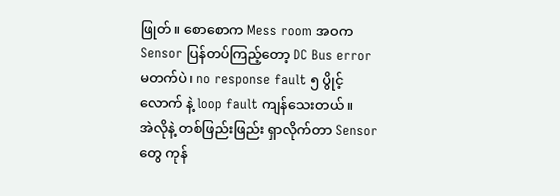ဖြုတ်။ စောစောက Mess room အဝက Sensor ပြန်တပ်ကြည့်တော့ DC Bus error မတက်ပဲ၊ no response fault ၅ ပွိုင့်လောက် နဲ့ loop fault ကျန်သေးတယ်။
အဲလိုနဲ့ တစ်ဖြည်းဖြည်း ရှာလိုက်တာ Sensor တွေ ကုန်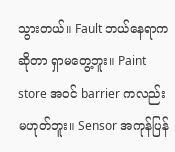သွားတယ်။ Fault ဘယ်နေရာက ဆိုတာ ရှာမတွေ့ဘူး။ Paint store အဝင် barrier ကလည်း မဟုတ်ဘူး။ Sensor အကုန်ပြန်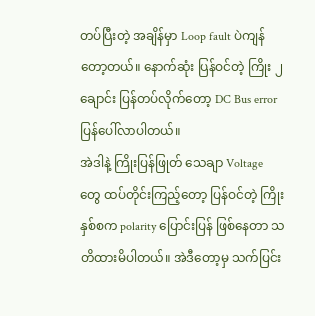တပ်ပြီးတဲ့ အချိန်မှာ Loop fault ပဲကျန်တော့တယ်။ နောက်ဆုံး ပြန်ဝင်တဲ့ ကြိုး ၂ ချောင်း ပြန်တပ်လိုက်တော့ DC Bus error ပြန်ပေါ်လာပါတယ်။
အဲဒါနဲ့ ကြိုးပြန်ဖြုတ် သေချာ Voltage တွေ ထပ်တိုင်းကြည့်တော့ ပြန်ဝင်တဲ့ ကြိုး နှစ်စက polarity ပြောင်းပြန် ဖြစ်နေတာ သတိထားမိပါတယ်။ အဲဒီတော့မှ သက်ပြင်း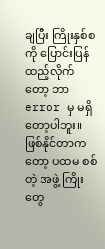ချပြီး ကြိုးနှစ်စကို ပြောင်းပြန် ထည့်လိုက်တော့ ဘာ error မှ မရှိတော့ပါဘူး။
ဖြစ်နိုင်တာကတော့ ပထမ စစ်တဲ့ အဖွဲ့ ကြိုးတွေ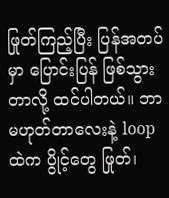ဖြုတ်ကြည့်ပြီး ပြန်အတပ်မှာ ပြောင်းပြန် ဖြစ်သွားတာလို့ ထင်ပါတယ်။ ဘာမဟုတ်တာလေးနဲ့ loop ထဲက ပွိုင့်တွေ ဖြုတ်၊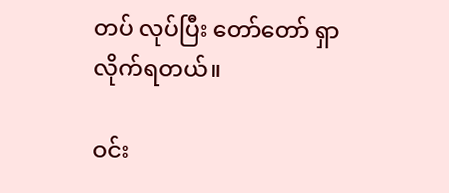တပ် လုပ်ပြီး တော်တော် ရှာလိုက်ရတယ်။

ဝင်း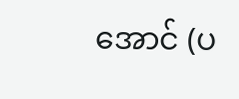အောင် (ပ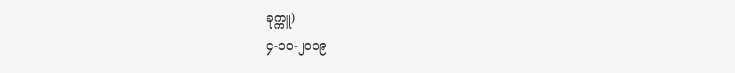ခုက္ကူ)
၄-၁၀-၂၀၁၉